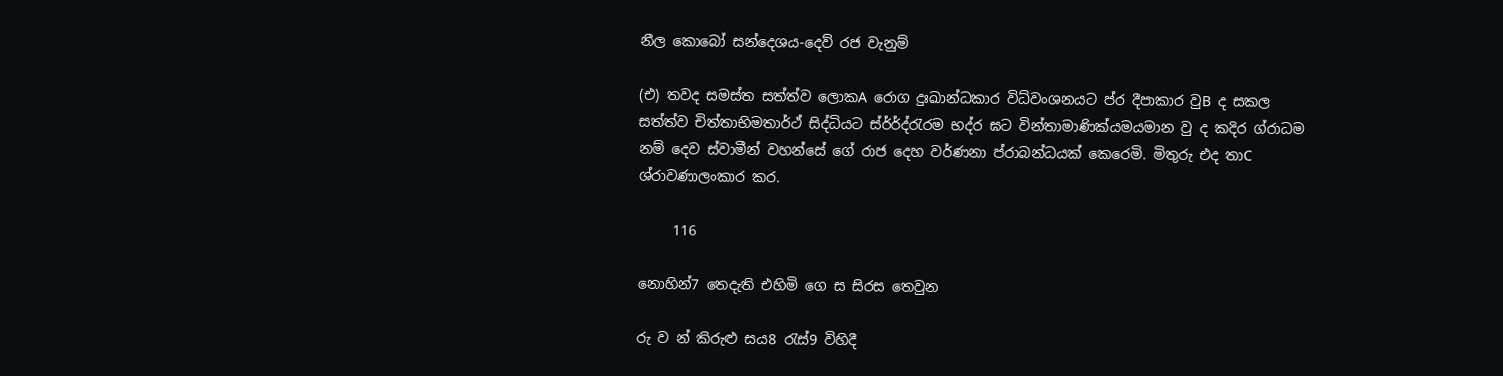නීල කොබෝ සන්දෙශය-දෙව් රජ වැනුම්

(එ) තවද සමස්ත සත්ත්ව ලොකA රොග දුඃඛාන්ධකාර විධ්වංශනයට ප්ර දීපාකාර වුB ද සකල සත්ත්ව චිත්තාභිමතාර්ථ් සිද්ධියට ස්ර්ර්ද්රැරම භද්ර ඝට වින්තාමාණික්යමයමාන වු ද කදිර ග්රාධම නම් දෙව ස්වාමීන් වහන්සේ ගේ රාජ දෙහ වර්ණනා ප්රාබන්ධයක් කෙරෙමි. මිතුරු එද තාC ශ්රාවණාලංකාර කර.

     116

නොහින්7 තෙදැති එහිමි ගෙ ස සිරස තෙවුන

රු ව න් කිරුළු සය8 රැස්9 විහිදී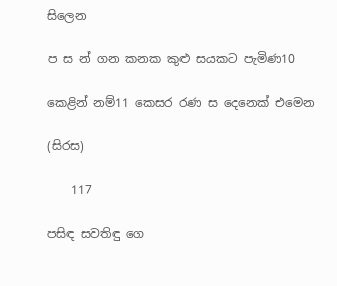සිලෙන

ප ස න් ගන කනක කුළු සයකට පැමිණ10

කෙළින් නම්11 කෙසර රණ ස දෙනෙක් එමෙන

(සිරස)

    117

පසිඳ සවතිඳු ගෙ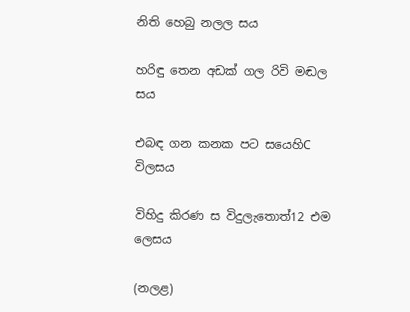නිති හෙබු නලල සය

හරිඳු තෙන අඩක් ගල රිවි මඬල සය

එබඳ ගන කනක පට සයෙහිC විලසය

විහිදු කිරණ ස විදුලැතොත්12 එම ලෙසය

(නලළ)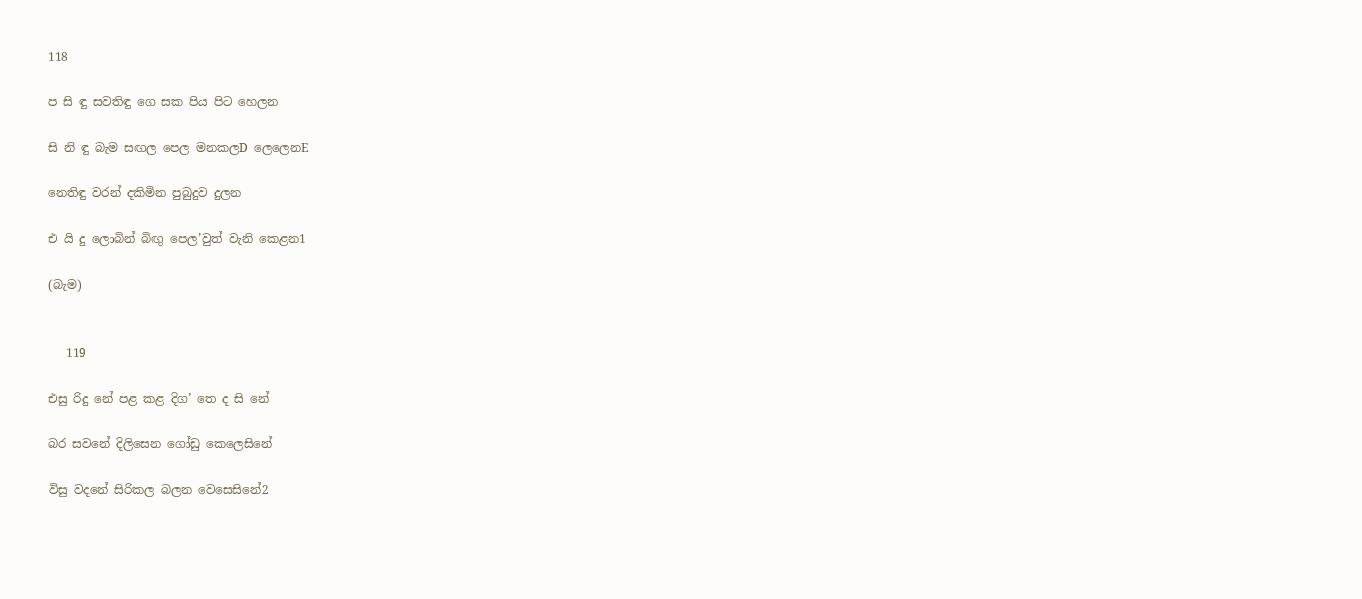118

ප සි ඳු සවතිඳු ගෙ සක පිය පිට හෙලන

සි නි ඳු බැම සඟල පෙල මනකලD ලෙලෙනE

නෙතිඳු වරන් දකිමින පුබුදුව දුලන

එ යි දු ලොබින් බිඟු පෙල’වුත් වැනි කෙළන1

(බැම)


   119

එසු රිදු නේ පළ කළ දිග’ තෙ ද සි නේ

බර සවනේ දිලිසෙන ගෝඩු කෙලෙසිනේ

විසු වදනේ සිරිකල බලන වෙසෙසිනේ2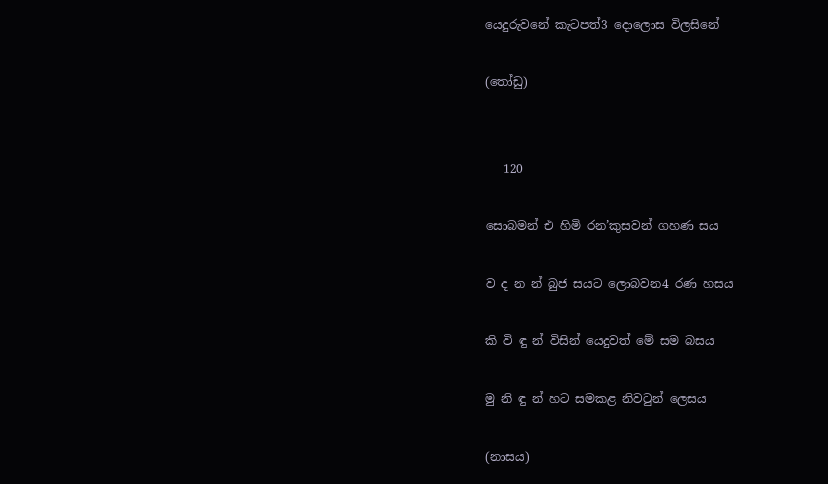යෙදුරුවනේ කැටපත්3 දොලොස විලසිනේ

(තෝඩු)


   120

සොබමන් එ හිමි රන’කුසවන් ගහණ සය

ව ද න න් බුජ සයට ලොබවන4 රණ හසය

කි වි ඳු න් විසින් යෙදුවත් මේ සම බසය

මු නි ඳු න් හට සමකළ නිවටුන් ලෙසය

(නාසය)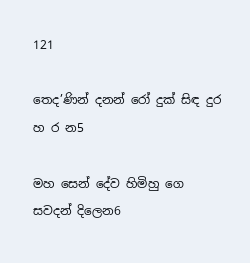121

තෙද’ණින් දනන් රෝ දුක් සිඳ දුර හ ර න5

මහ සෙන් දේව හිමිහු ගෙ සවදන් දිලෙන6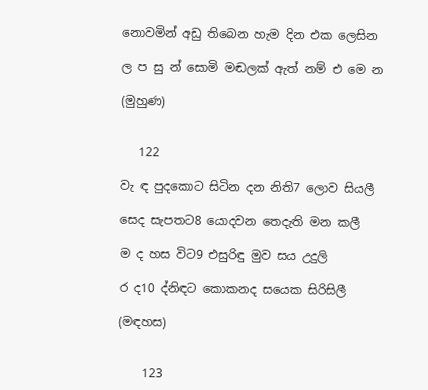නොවමින් අඩු තිබෙන හැම දින එක ලෙසින

ල ප සු න් සොමි මඬලක් ඇත් නම් එ මෙ න

(මුහුණ)


   122

වැ ඳ පුදකොට සිටින දන නිති7 ලොව සියලී

සෙද සැපතට8 යොදවන තෙදැති මන කලී

ම ද හස විට9 එසුරිඳු මුව සය උදුලි

ර ද10 ද්නිඳට කොකනද සයෙක සිරිසිලී

(මඳහස)


    123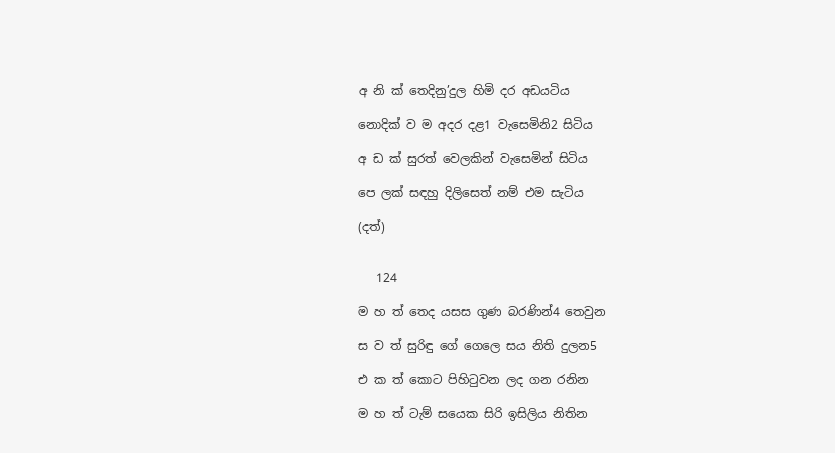අ නි ක් තෙදිනු’දුල හිමි දර අඩයටිය

නොදික් ව ම අදර දළ1 වැසෙමිනි2 සිටිය

අ ඩ ක් සුරත් වෙලකින් වැසෙමින් සිටිය

පෙ ලක් සඳහු දිලිසෙත් නම් එම සැටිය

(දත්)


   124

ම හ ත් තෙද යසස ගුණ බරණින්4 තෙවුන

ස ව ත් සුරිඳු ගේ ගෙලෙ සය නිති දුලන5

එ ක ත් කොට පිහිටුවන ලද ගන රනින

ම හ ත් ටැම් සයෙක සිරි ඉසිලිය නිතින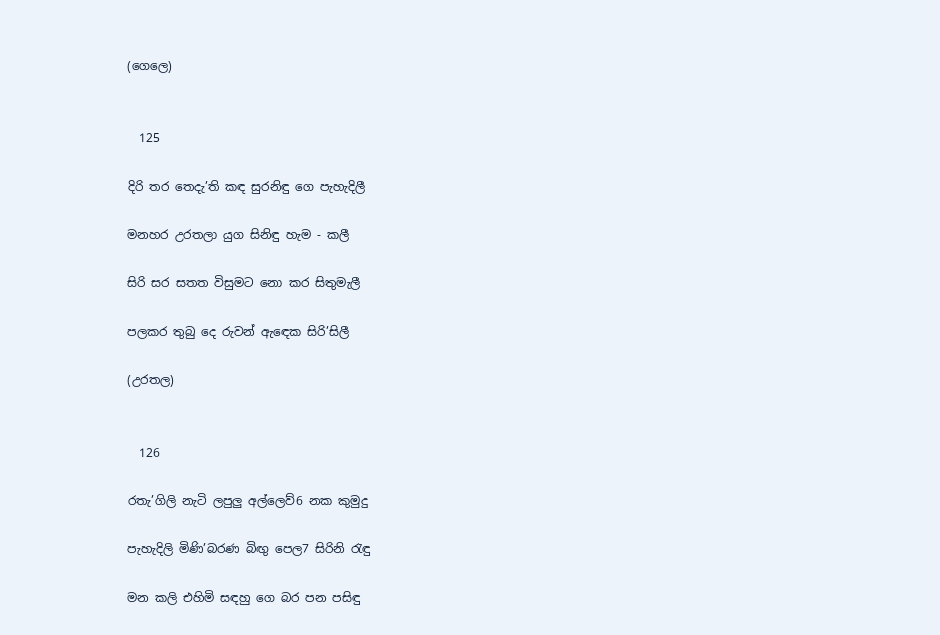(ගෙලෙ)


  125

දිරි තර තෙදැ’ති කඳ සුරනිඳු ගෙ පැහැදිලී

මනහර උරතලා යුග සිනිඳු හැම - කලී

සිරි සර සතත විසුමට නො කර සිතුමැලී

පලකර තුබු දෙ රුවන් ඇඳෙක සිරි’සිලී

(උරතල)


  126

රතැ’ගිලි නැටි ලපුලු අල්ලෙව්6 නක කුමුදු

පැහැදිලි මිණි’බරණ බිඟු පෙල7 සිරිනි රැඳු

මන කලි එහිමි සඳහු ගෙ බර පන පසිඳු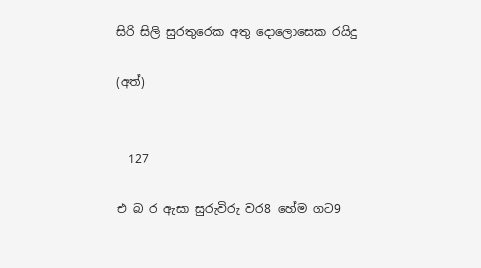සිරි සිලි සුරතුරෙක අතු දොලොසෙක රයිදු

(අත්)


  127

එ බ ර ඇසා සුරුවිරු වර8 හේම ගට9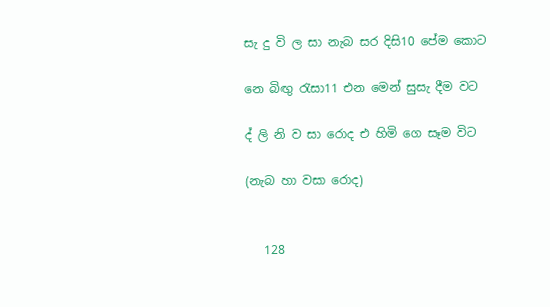සැ දු වි ල සා නැබ සර දිසි10 පේම කොට

නෙ බිඟු රැසා11 එන මෙන් සුසැ දීම වට

ද් ලි නි ව සා රොද එ හිමි ගෙ සෑම විට

(නැබ හා වසා රොද)


   128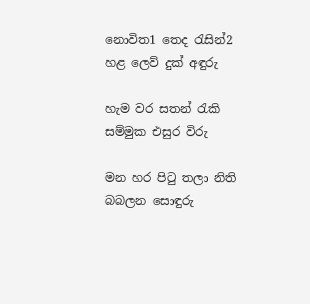නොවිත1 තෙද රැසින්2 හළ ලෙව් දුක් අඳුරු

හැම වර සතන් රැකි සම්මුක එසුර විරු

මන හර පිටු තලා නිති බබලන සොඳුරු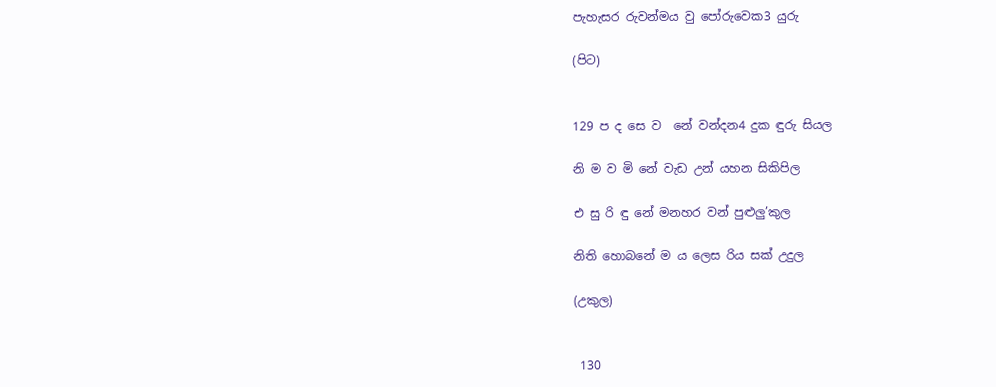පැහැසර රුවන්මය වු පෝරුවෙක3 යුරු

(පිට)


129 ප ද සෙ ව ‍ නේ වන්දන4 දුක ඳුරු සියල

නි ම ව මි නේ වැඩ උන් යහන සිකිපිල

එ සු රි ඳු නේ මනහර වන් පුළුලු’කුල

නිති හොබනේ ම ය ලෙස රිය සක් උදුල

(උකුල)


 130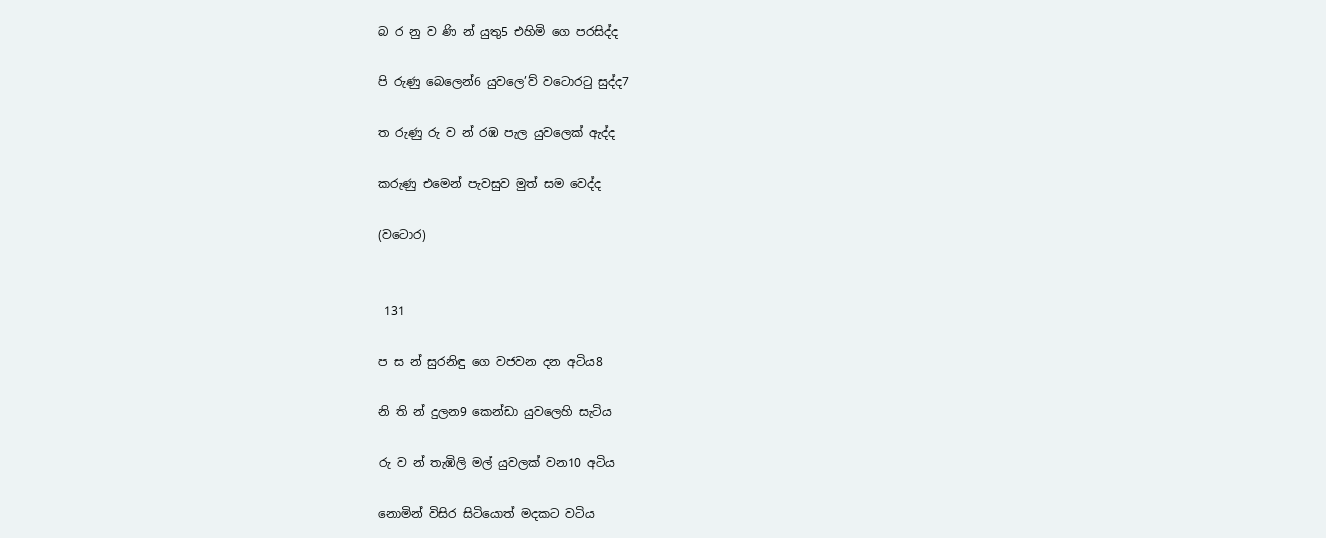බ ර නු ව ණි න් යුතු5 එහිමි ගෙ පරසිද්ද

පි රුණු බෙලෙන්6 යුවලෙ’ව් වටොරටු සුද්ද7

ත රුණු රු ව න් රඹ පැල යුවලෙක් ඇද්ද

කරුණු එමෙන් පැවසුව මුත් සම වෙද්ද

(වටොර)


 131

ප ස න් සුරනිඳු ගෙ වජවන දන අටිය8

නි ති න් දුලන9 කෙන්ඩා යුවලෙහි සැටිය

රු ව න් තැඹිලි මල් යුවලක් වන10 අටිය

නොමින් විසිර සිටියොත් මදකට වටිය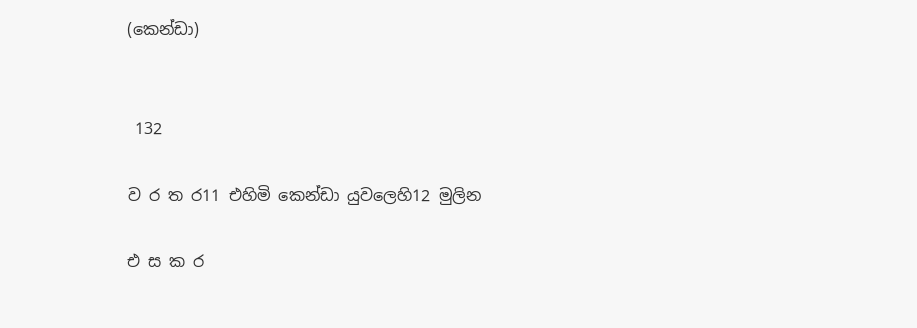(කෙන්ඩා)


 132

ව ර ත ර11 එහිමි කෙන්ඩා යුවලෙහි12 මුලින

එ ස ක ර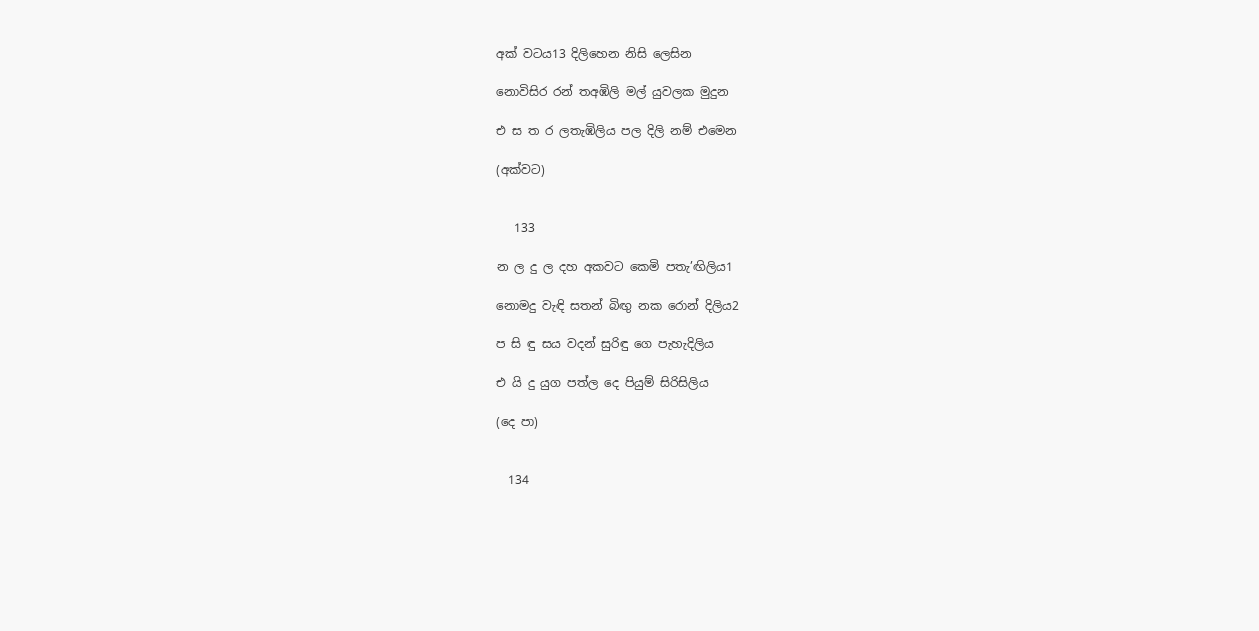අක් වටය13 දිලිහෙන නිසි ලෙසින

නොවිසිර රන් තඅඹිලි මල් යුවලක මුදුන

එ ස ත ර ලතැඹිලිය පල දිලි නම් එමෙන

(අක්වට)


   133

න ල දු ල දහ අකවට කෙමි පතැ’ඟිලිය1

නොමදු වැඳි සතන් බිඟු නක රොන් දිලිය2

ප සි ඳු සය වදන් සුරිඳු ගෙ පැහැදිලිය

එ යි දු යුග පත්ල දෙ පියුම් සිරිසිලිය

(දෙ පා)


  134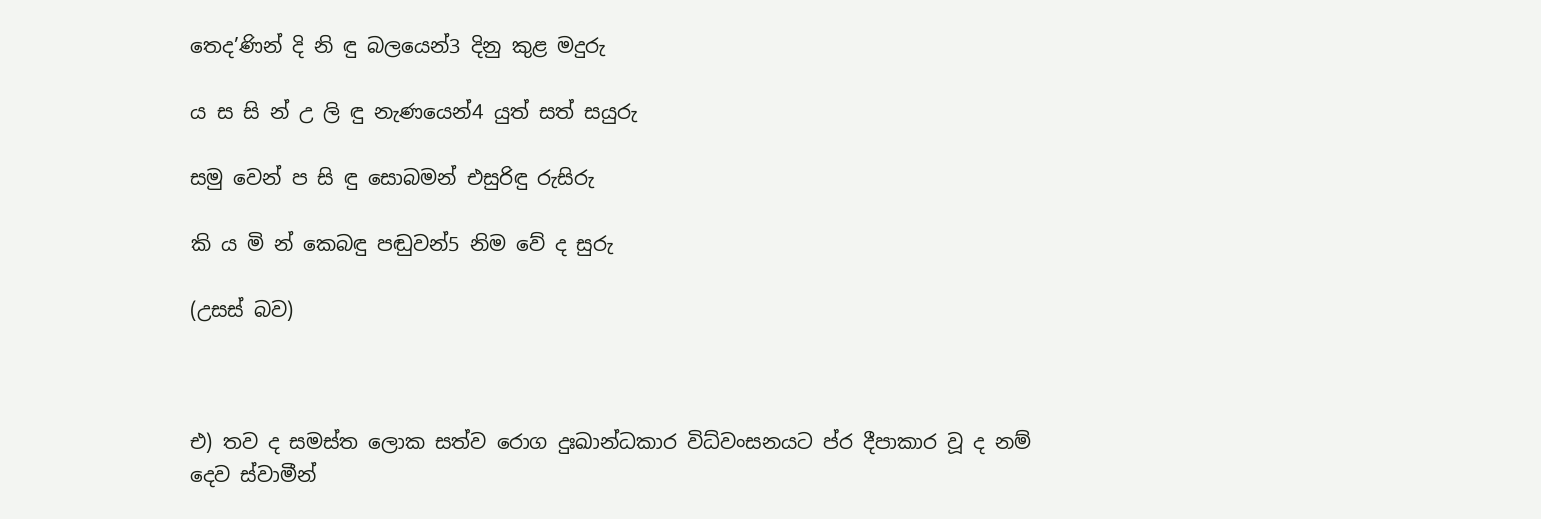තෙද’ණින් දි නි ඳු බලයෙන්3 දිනු කුළ මදුරු

ය ස සි න් උ ලි ඳු නැණයෙන්4 යුත් සත් සයුරු

සමු වෙන් ප සි ඳු සොබමන් එසුරිඳු රුසිරු

කි ය මි න් කෙබඳු පඬුවන්5 නිම වේ ද සුරු

(උසස් බව)



එ) තව ද සමස්ත ලොක සත්ව රොග දුඃඛාන්ධකාර විධ්වංසනයට ප්ර දීපාකාර වූ ද නම් දෙව ස්වාමීන්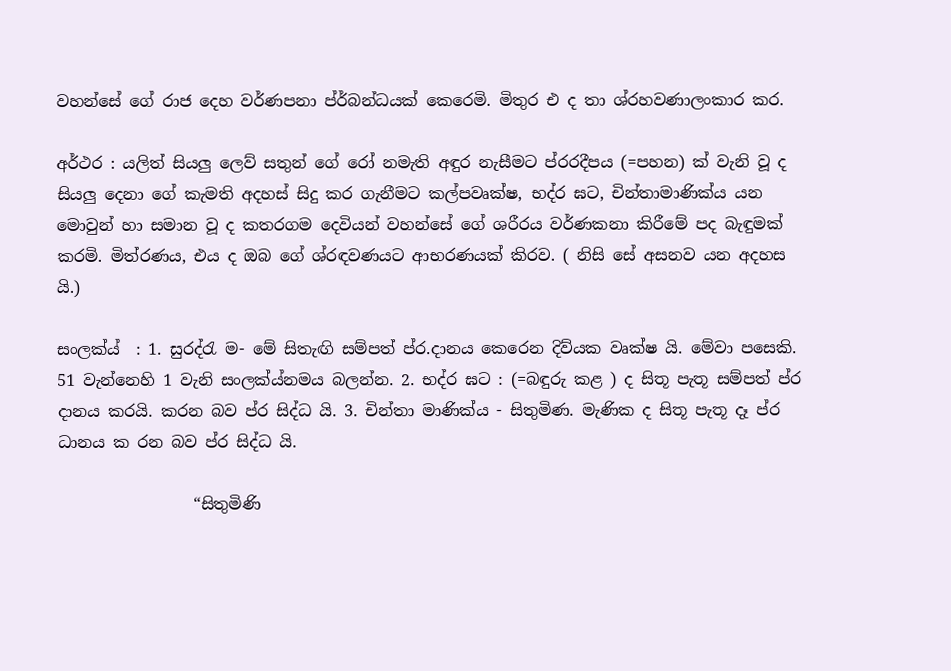වහන්සේ ගේ රාජ දෙහ වර්ණපනා ප්ර්බන්ධයක් කෙරෙමි. මිතුර එ ද තා ශ්රහවණාලංකාර කර.

අර්ථර : යලිත් සියලු ලෙව් සතුන් ගේ රෝ නමැති අඳුර නැසීමට ප්රරදීපය (=පහන) ක් වැනි වූ ද සියලු දෙනා ගේ කැමති අදහස් සිදු කර ගැනීමට කල්පවෘක්ෂ, භද්ර ඝට, චින්තාමාණික්ය යන මොවුන් හා සමාන වූ ද කතරගම දෙවියන් වහන්සේ ගේ ශරීරය වර්ණකනා කිරීමේ පද බැඳුමක් කරමි. මිත්රණය, එය ද ඔබ ගේ ශ්රඳවණයට ආභරණයක් කිරව. ( නිසි සේ අසනව යන අදහස යි.)

සංලක්ය්  : 1. සුරද්රැ ම- මේ සිතැඟි සම්පත් ප්ර.දානය කෙරෙන දිව්යක වෘක්ෂ යි. මේවා පසෙකි. 51 වැන්නෙහි 1 වැනි සංලක්ය්‍නමය බලන්න. 2. භද්ර ඝට : (=බඳුරු කළ ) ද සිතූ පැතූ සම්පත් ප්ර දාන‍ය කරයි. කරන බව ප්ර සිද්ධ යි. 3. චින්තා මාණික්ය - සිතුමිණ. මැණික ද සිතූ පැතූ දෑ ප්ර ධානය ක රන බව ප්ර සිද්ධ යි.

                 “සිතුමිණි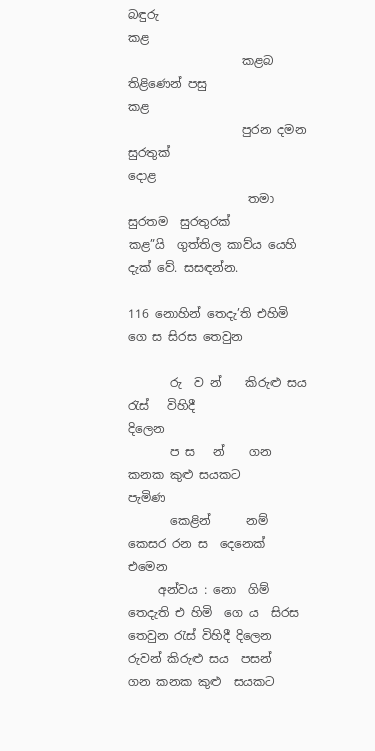බඳුරු                           කළ
                   කළබ තිළිණෙන් පසු                  කළ
                   පුරන දමන සුරතුක්                   දොළ
                    තමා සුරතම  සුරතුරක්             කළ”යි  ගුත්තිල කාව්ය යෙහි දැක් වේ. සසඳන්න.

116 නොහින් තෙදැ’ති එහිමි ගෙ ස සිරස තෙවුන

       රු  ව න්    කිරුළු සය රැස්   විහිදී                           දිලෙන
       ප ස   න්    ගන කනක කුළු සයකට                        පැමිණ
       කෙළින්      නම් කෙසර රන ස  දෙනෙක්                එමෙන
     අන්වය : නො  ගිම් තෙදැති එ හිමි  ගෙ ය  සිරස තෙවුන රැස් විහිදී දිලෙන රුවන් කිරුළු සය  පසන්   ගන කනක කුළු  සයකට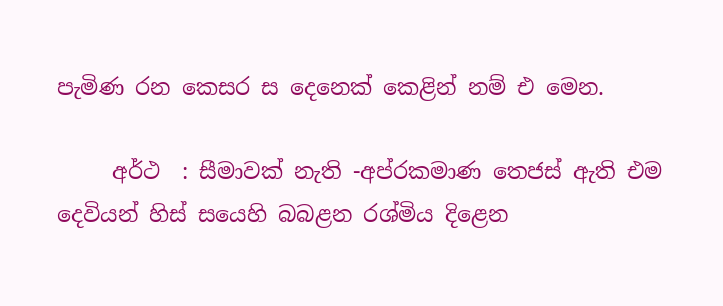පැමිණ රන කෙසර ස දෙනෙක් කෙළින් නම් එ මෙන.

     අර්ථ  : සීමාවක් නැති -අප්රකමාණ තෙජස් ඇති එම දෙවියන් හිස් සයෙහි බබළන රශ්මිය දිළෙන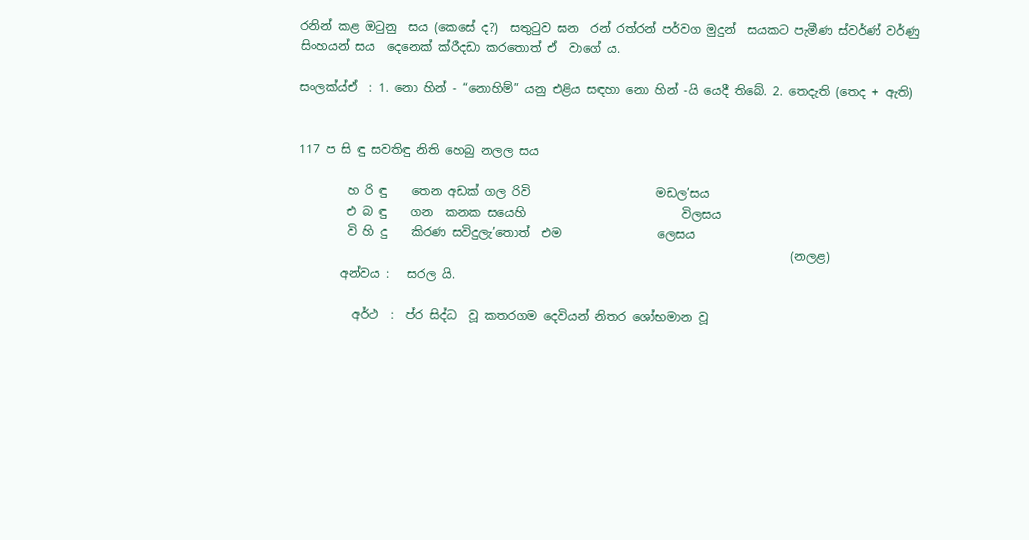රනින් කළ ඔටුනු  සය (කෙසේ ද?)  සතුටුව ඝන  රන් රත්රන් පර්වග මුදුන්  සයකට පැමීණ ස්වර්ණ් වර්ණු සිංහයන් සය  දෙනෙක් ක්රීදඩා කරතොත් ඒ  වාගේ ය.

සංලක්ය්ඒ  : 1. නො හින් - “නොහිම්” යනු එළිය සඳහා නො හින් -යි යෙදී තිබේ. 2. තෙදැති (තෙද + ඇති)


117 ප සි ඳු සවතිඳු නිති හෙබු නලල සය

        හ රි ඳු    තෙන අඩක් ගල රිවි                     මඩල’සය
        එ බ ඳු    ගන  කනක ස‍යෙහි                          විලසය
        වි හි දු    කිරණ සවිදුලැ’තොත්  එම                ලෙසය
                                                                                  (නලළ)
       අන්වය :   සරල යි.

         අර්ථ  :  ප්ර සිද්ධ  වූ කතරගම දෙවියන් නිතර ශෝභමාන වූ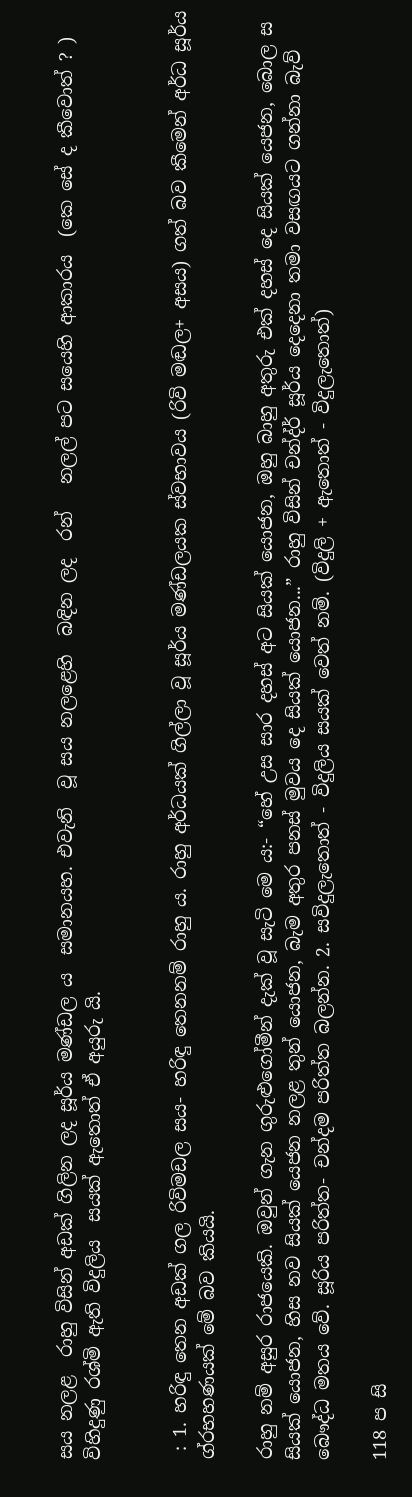සය නලළ  රාහු විසින් අඩක් ගිලින ලද සූර්ය මණ්ඩල ය  සමානයහ. එවැනි  වූ සය නලළෙහි  බඳින ලද  රන්   නලල් පට සයෙහි ආකාරය  (කෙ සේ ද කීවොත් ? ) විහිදුණු රශ්මි ඇති විදුලිය  සයක් ඇතොත් ඒ අයුරු යි.


 : 1. හරිඳු තෙන අඩක් ගල රිවිමඩල සය- හරිඳු තෙනනම් රාහු ය. රාහු අර්ධයක් ගිල්ලා වූ සූර්ය මණ්ඩලයක ස්වභාවය (රිවි මඬල+ අසය) ගත් බව කීමෙන් අර්ධ සූර්ය ග්රභහණයක් මේ බව කියයි.

රාහු නම් අසුර රාජයෙකි. ඔවුන් ගැන ගුරුළුගෝමීන් දැක් වූ සැටි මෙ‍ ය:- “හේ උස සාර දහස් අට සියක් යොජන, ඔහු බාහු අතුරු එක් දහස් දෙ සියක් යෙජන, බොල ස සියක් යොජන, හිස නව සියක් යෙජන නලළ තුන් යොජන, බැම අතුර පනස් මුවය දෙ සියක් යොජන...” රාහු විසින් චන්ද්ර් සූර්ය දෙදෙනා තමා වසඟයට ගන්නා බැව් බෞද්ධ මතය වේ. සූරිය පරිත්ත- චන්දම පරිත්ත බලන්න. 2. සවිදුලැතොත් - විදුලිය සයක් වෙත් නම්. (විදුලි + ඇතොත් - විදුලැතොත්)

118 ප සි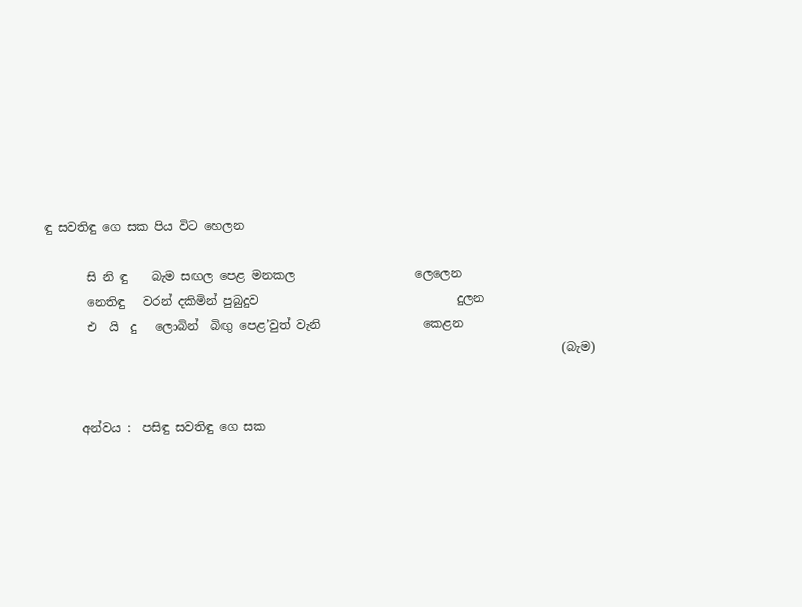ඳු සවතිඳු ගෙ සක පිය විට හෙලන

       සි නි ඳු    බැම සඟල පෙළ මනකල                    ලෙලෙන
       නෙතිඳු   වරන් දකිමින් පුබුදුව                                 දුලන
       එ  යි  දු   ලොබින්  බිඟු පෙළ’වුත් වැනි                 කෙළන
                                                                                      (බැම)


      අන්වය :  පසිඳු සවතිඳු ගෙ සක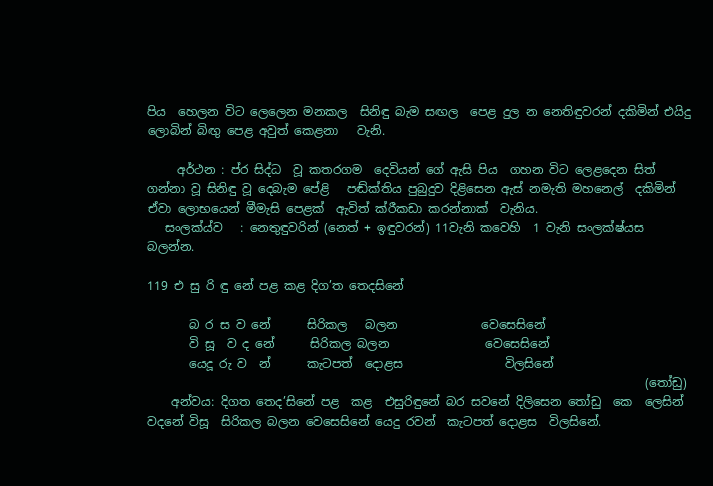පිය  හෙලන විට ලෙලෙන මනකල  සිනිඳු බැම සඟල  පෙළ දුල න නෙතිඳුවරන් දකිමින් එයිදු ලොබින් බිඟු පෙළ අවුත් කෙළනා   වැනි.

     අර්ථන : ප්ර සිද්ධ  වූ කතරගම  දෙවියන් ගේ ඇසි පිය  ගහන විට ලෙළදෙන සිත් ගන්නා වූ සිනිඳු වූ දෙබැම පේළි   පඬ්ක්තිය පුබුදුව දිළිසෙන ඇස් නමැති මහනෙල්  දකිමින් ඒවා ලොභයෙන් මීමැසි පෙළක්  ඇවිත් ක්රීකඩා කරන්නාක්  වැනිය.
   සංලක්ය්ව   : නෙතුඳුවරින් (නෙත් + ඉඳුවරන්) 11වැනි කවෙහි  1 වැනි සංලක්ෂ්යස   බලන්න.

119 එ සු රි ඳු නේ පළ කළ දිග’ත තෙදසිනේ

       බ ර ස ව නේ      සිරිකල   බලන              වෙසෙසිනේ
       වි සූ  ව ද නේ      සිරිකල බලන                වෙසෙසිනේ
       යෙදූ රු ව  න්      කැටපත්  දොළස                 විලසිනේ
                                                                                   (තෝඩු)
    අන්වය: දිගත තෙද’සිනේ පළ  කළ  එසුරිඳුනේ බර සවනේ දිලිසෙන තෝඩු  කෙ  ලෙසින් වදනේ විසූ  සිරිකල බලන වෙසෙසිනේ යෙදු රවන්  කැටපත් දොළස  විලසිනේ.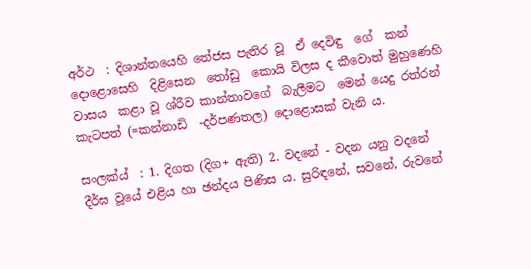අර්ථ  : දිශාන්තයෙහි තේජස පැතිර වූ  ඒ දෙවිඳු  ගේ  කන් දොළොසෙහි  දිළිසෙන  තෝඩු  කොයි විලස ද කීවොත් මුහුණෙහි  වාසය  කළා වූ ශ්රීව කාන්තා‍වගේ  බැලීමට  මෙන් යෙදු රත්රන්  කැටපත් (=කන්නාඩි  -දර්පණතල) දොළොසක් වැනි ය.

සංලක්ය්  : 1. දිගත (දිග+ ඇති) 2. වදනේ - වදන යනු වදනේ දීර්ඝ වූයේ එළිය හා ඡන්දය පිණිස ය. සුරිඳනේ, සවනේ, රුවනේ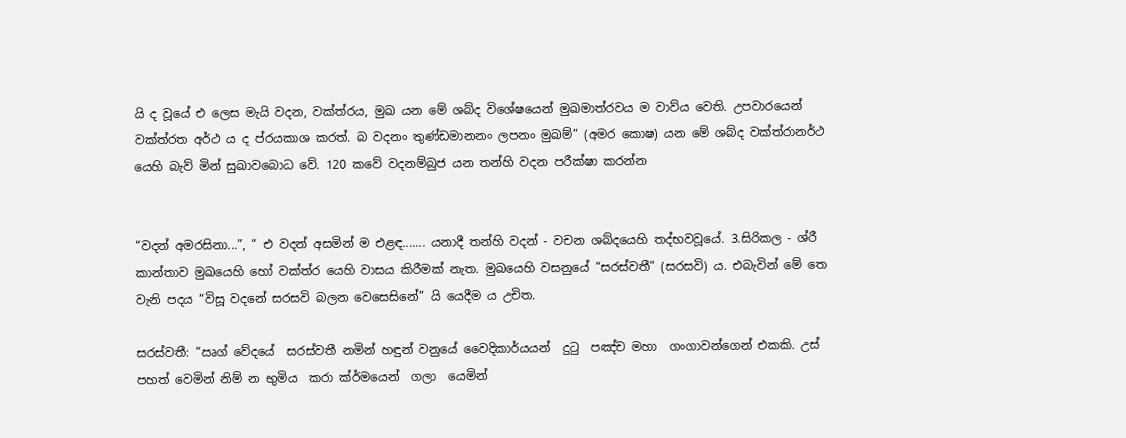යි ද වූයේ එ ලෙස මැයි වදන, වක්ත්රය, මුඛ යන මේ ශබ්ද විශේෂයෙන් මුඛමාත්රවය ම ව‍ාව්ය වෙති. උපවාරයෙන් වක්ත්රත අර්ථ ය ද ප්රයකාශ කරත්. බ වදනං තුණ්ඩමානනං ලපනං මුඛම්” (අමර කොෂ) යන මේ ශබ්ද වක්ත්රානර්ථ යෙහි බැව් මින් සුඛාවබොධ වේ. 120 කවේ වදනම්බුජ යන තන්හි වදන පරීක්ෂා කරන්න


“වදන් අමරසිනා...”, “ එ වදන් අසමින් ම එළඳ....... යනාදී තන්හි වදන් - වචන ශබ්දයෙහි තද්භවවූයේ. 3.සිරිකල - ශ්රී කාන්තාව මුඛයෙහි හෝ වක්ත්ර යෙහි වාසය කිරීමක් නැත. මුඛයෙහි වසනුයේ “සරස්වතී” (සරසවි) ය. එබැවින් මේ තෙ වැනි පදය “විසූ වදනේ සරසවි බලන වෙසෙසිනේ” යි යෙදීම ය උචිත.

සරස්වතී: “ඍග් වේදයේ  සරස්වතී නමින් හඳුන් වනුයේ වෛදිකාර්යයන්  දුටු  පඤ්ච මහා  ගංගාවන්ගෙන් එකකි. උස්  පහත් වෙමින් නිම් න භුමිය  කරා ක්ර්මයෙන්  ගලා  යෙමින්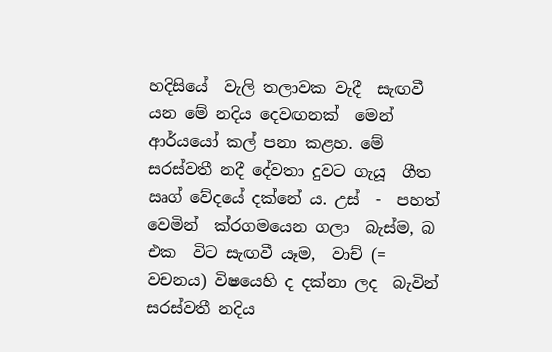හදිසියේ  වැලි තලාවක වැදී  සැඟවී යන මේ නදිය දෙවඟනක්  මෙන්  ආර්යයෝ කල් පනා කළහ. මේ සරස්වතී නදී දේවතා දුවට ගැයූ  ගීත ඍග් වේදයේ දක්නේ ය. උස්  -  පහත් වෙමින්  ක්රගමයෙන ගලා  බැස්ම, බ එක  විට සැඟවී යෑම,  වාච් (=  වචනය) විෂයෙහි ද දක්නා ලද  බැවින් සරස්වතී නදිය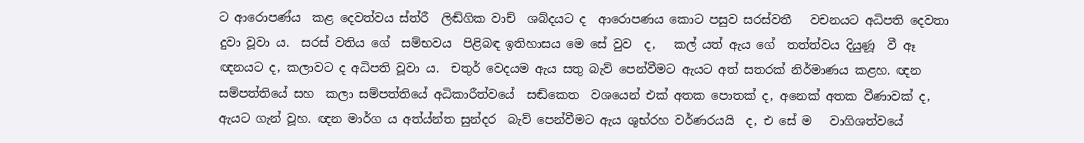ට ආරොපණ්ය  කළ දෙවත්වය ස්ත්රී  ලිඬ්ගික වාච්  ශබ්දයට ද  ආරොපණය කොට පසුව සරස්වතී   වචනයට අධිපති දෙවතා  දුවා වූවා ය.  සරස් වති‍ය ගේ  සම්භවය  පිළිබඳ ඉතිහාසය මෙ සේ වුව  ද,   කල් යත් ඇය ගේ  තත්ත්වය දියුණූ  වී ඈ ඥනයට ද, කලාවට ද අධිපති වූවා ය.  චතුර් වෙදයම ඇය සතු බැව් පෙන්වීමට ඇයට අත් සතරක් නිර්මාණය කළහ. ඥන සම්පත්තියේ සහ  කලා‍ සම්පත්තියේ අධිකාරීත්වයේ  සඬ්කෙත  වශයෙන් එක් අතක පොතක් ද, අනෙක් අතක වීණාවක් ද, ඇයට ගැන් වූහ. ඥන මාර්ග ය අත්ය්න්ත සුන්දර  බැව් පෙන්වීමට ඇය ශුභ්රහ වර්ණරයයි  ද, එ සේ ම   වාගිශත්වයේ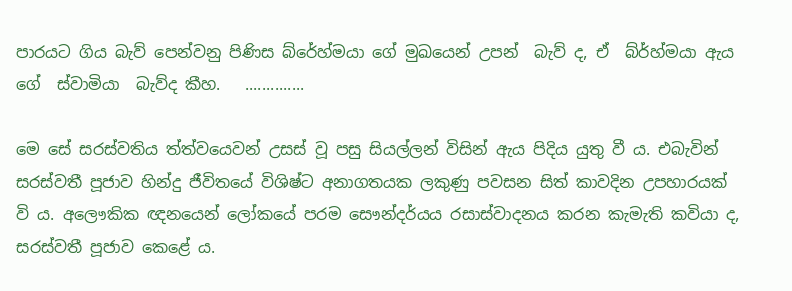පාරයට ගිය බැව් පෙන්වනු පිණිස බ්රේහ්මයා ගේ මුඛයෙන් උපන්  බැව් ද, ඒ  බ්ර්හ්මයා ඇය ගේ  ස්වාමියා  බැව්ද කීහ.   ..............

මෙ සේ සරස්වතිය ත්ත්වයෙවන් උසස් වූ පසු සියල්ලන් විසින් ඇය පිදිය යුතු වී ය. එබැවින් සරස්වතී පූජාව හින්දු ජීවිතයේ විශිෂ්ට අනාගතයක ලකුණු පවසන සිත් කාවදින උපහාරයක් වි ය. අලෞකික ඥනයෙන් ලෝකයේ පරම සෞන්දර්යය රසාස්වාදනය කරන කැමැති කවියා ද, සරස්වතී පූජාව කෙළේ ය.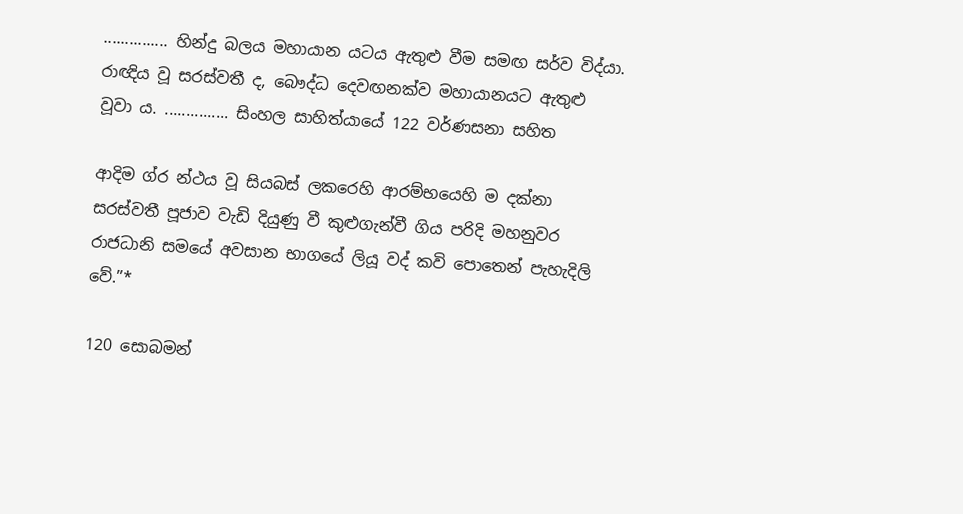............... හින්දු බලය මහායාන යටය ඇතුළු වීම සමඟ සර්ව විද්යා. රාඥිය වූ සරස්වතී ද, බෞද්ධ දෙවඟනක්ව මහායානයට ඇතුළු වූවා ය. ............... සිංහල සාහිත්යායේ 122 වර්ණසනා සහිත

ආදිම ග්ර න්ථය වූ සියබස් ලක‍රෙහි ආරම්භයෙහි ම දක්නා සරස්වතී පූජාව වැඩි දියුණු වී කුළුගැන්වී ගිය පරිදි මහනුවර රාජධානි සමයේ අවසාන භාගයේ ලියූ වද් කවි පොතෙන් පැහැදිලි වේ.”*

120 සොබමන්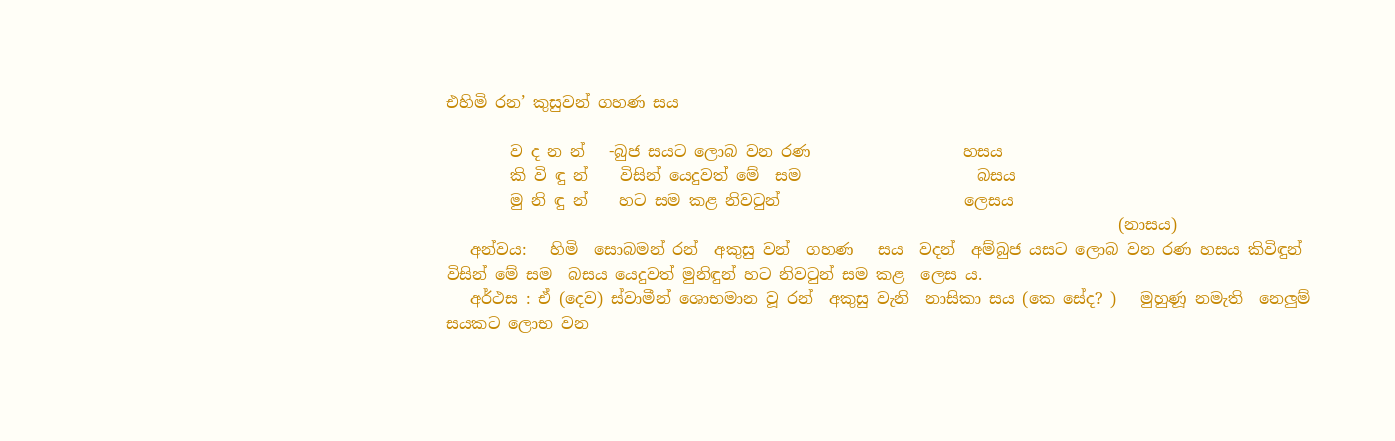එහිමි රන’ කුසුවන් ගහණ සය

        ව ද න න් ‍  -බුජ සයට ලොබ වන රණ                   හසය
        කි වි ඳු න්    විසින් යෙදුවත් මේ  සම                      බසය
        මු නි ඳු න්    හට සම කළ නිවටුන්                       ලෙසය
                                                                                    (නාසය)
   අන්වය:   හිමි  සොබමන් රන්  අකුසු වන්  ගහණ   සය  වදන්  අම්බුජ යසට ලොබ වන රණ හසය කිවිඳුන්  විසින් මේ සම  බසය යෙදුවත් මුනිඳුන් හට නිවටුන් සම කළ  ලෙස ය.
   අර්ථස : ඒ (දෙව) ස්වාමීන් ශොභමාන වූ රන්  අකුසු වැනි  නාසිකා සය (කෙ සේද? )   මුහුණූ නමැති  නෙලුම්  සයකට ලොභ වන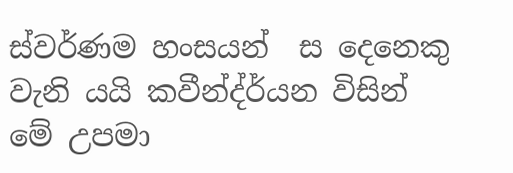ස්වර්ණම හංසයන්  ස දෙනෙකු  වැනි යයි කවීන්ද්ර්යන විසින් මේ උපමා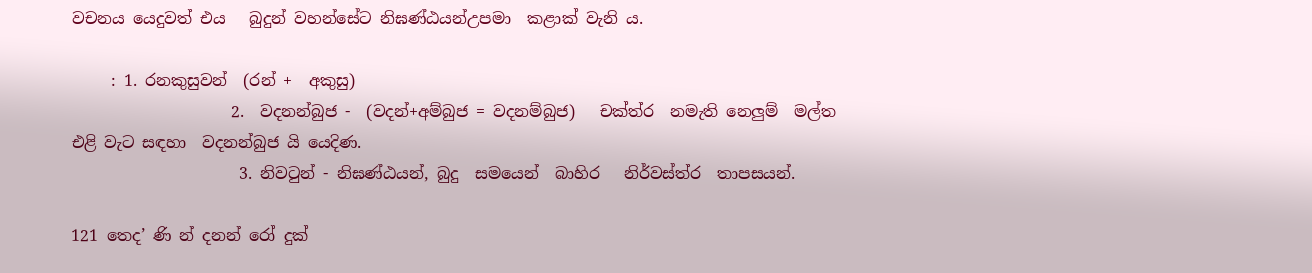වචනය යෙදුවත් එය   බුදුන් වහන්සේට නිඝණ්ඨයන්උපමා  කළාක් වැනි ය.

     : 1. රනකුසුවන්  (රන් +  අකුසු)
                    2.  වදනන්බුජ -  (වදන්+අම්බුජ = වදනම්බුජ)   චක්ත්ර  නමැති නෙලුම්  මල්ත එළි වැට සඳහා  වදනන්බුජ යි යෙදිණ.
                     3. නිවටුන් - නිඝණ්ඨයන්, බුදු  සමයෙන්  බාහිර   නිර්වස්ත්ර  තාපසයන්.

121 තෙද’ ණි න් දනන් රෝ දුක්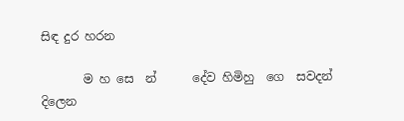සිඳ දුර හරන

       ම හ සෙ  න්      දේව හිමිහු  ගෙ  සවදන්               දිලෙන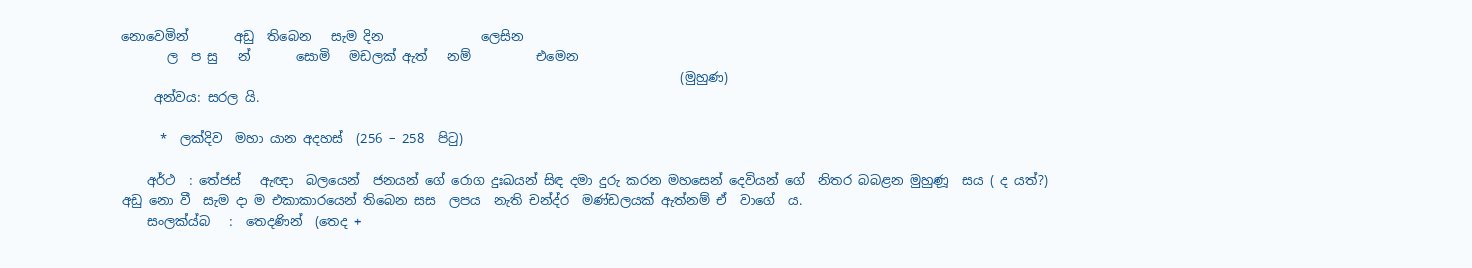නොවෙමින්       අඩු  තිබෙන   සැම දින               ලෙසින
       ල  ප සු   න්       සොමි   මඩලක් ඇත්   නම්          එමෙන
                                                                                      (මුහුණ)
     අන්වය: සරල යි.

      *  ලක්දිව  මහා යාන අදහස්  (256 – 258  පිටු)

    අර්ථ  : තේජස්   ඇඥා  බලයෙන්  ජනයන් ගේ රොග දුඃඛයන් සිඳ දමා දුරු කරන මහසෙන් දෙවියන් ගේ  නිතර බබළන මුහුණූ  සය ( ද යත්?) අඩු නො වී  සැම දා ම එකාකාරයෙන් තිබෙන සස  ලපය  නැති චන්ද්ර  මණ්ඩලයක් ඇත්නම් ඒ  වාගේ  ය.
    සංලක්ය්බ   :  තෙදණින්  (තෙද +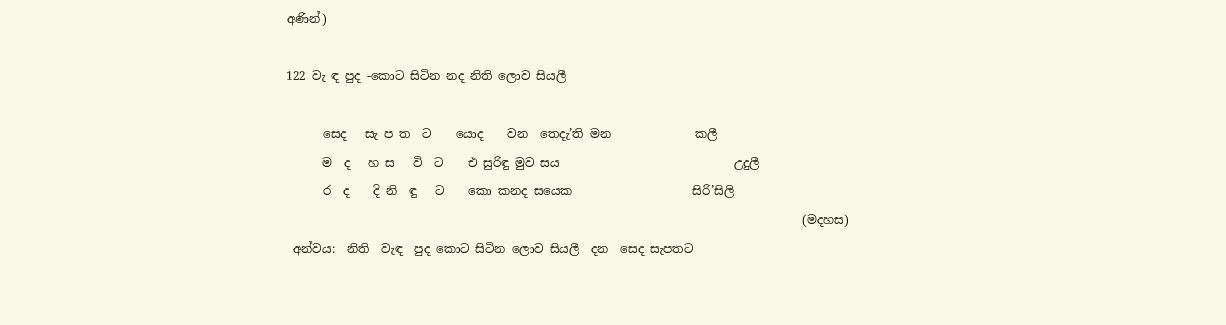අණින්)

122 වැ ඳ පුද -කොට සිටින නද නිති ලොව සියලී

      සෙද   සැ ප ත  ට    යොද    වන  තෙදැ’ති මන              කලී
      ම  ද   හ ස   වි  ට    එ සුරිඳු මුව සය                             උදුලී
      ර  ද    දි නි  ඳු   ට    කො කනද සයෙක                    සිරි’සිලි
                                                                                      (මදහස)
 අන්වය:  නිති  වැඳ  පුද කොට සිටින ලොව සියලී  දන  සෙද සැපතට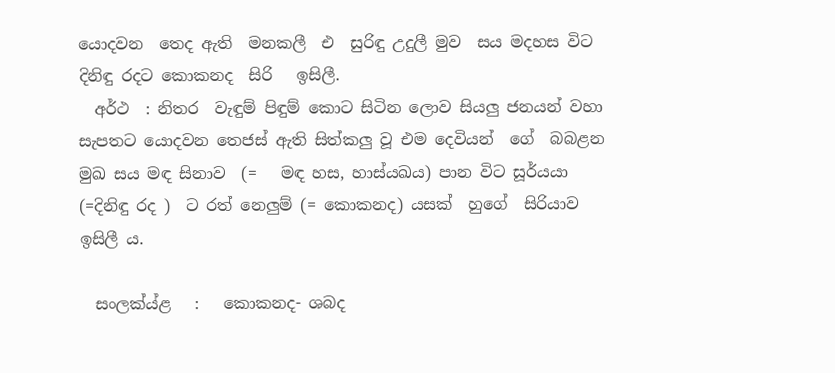යොදවන  තෙද ඇති  මනකලී  එ  සුරිඳු උදුලී මුව  සය මදහස විට දිනිඳු රදට කොකනද  සිරි   ඉසිලී.
  අර්ථ  : නිතර  වැඳුම් පිඳුම් කොට සිටින ලොව සියලු ‍ජනයන් වහා  සැපතට යොදවන තෙජස් ඇති සිත්කලු වූ එම දෙවියන්  ගේ  බබළන  මුඛ සය මඳ සිනාව  (=   මඳ හස, හාස්යඛය) පාන විට සූර්යයා (=දිනිඳු රද )  ට රත් නෙලුම් (= කොකනද) යසක්  හුගේ  සිරියාව ඉසිලී ය.

  සංලක්ය්ළ   :   කොකනද- ශබද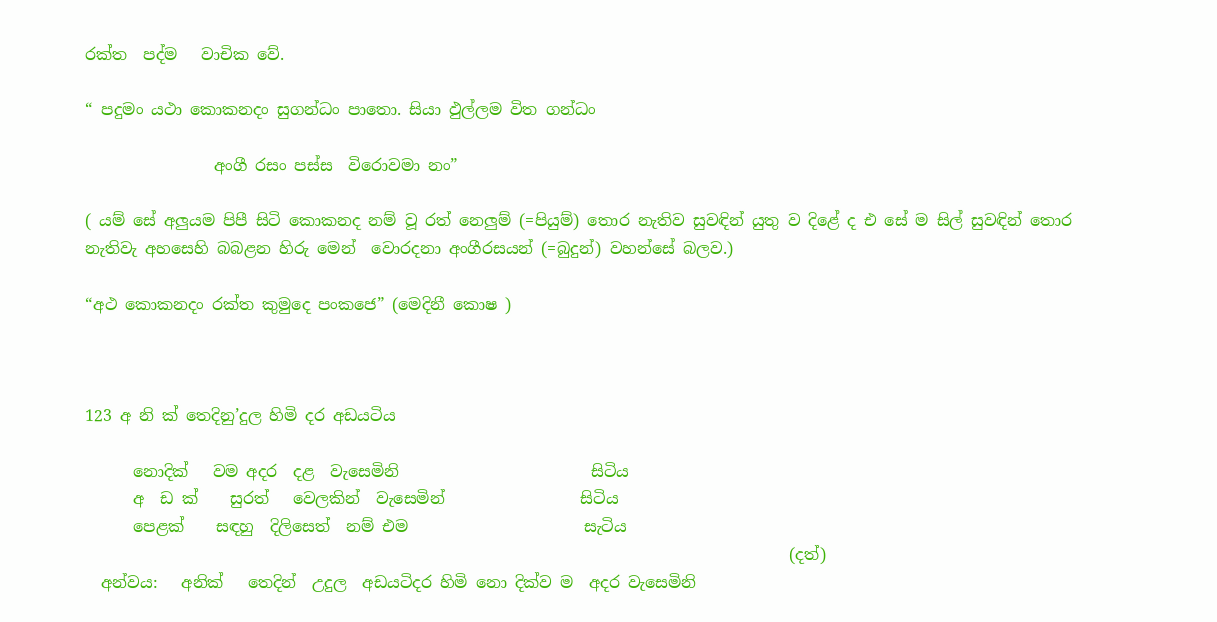රක්ත  පද්ම   වාචික වේ.

“ පදුමං යථා කොකනදං සුගන්ධං පාතො. සියා ඵුල්ලම විත ගන්ධං

                අංගී රසං පස්ස  විරොවමා නං”

( යම් සේ අලුයම පිපී සිටි කෙ‍ාකනද නම් වූ රත් නෙලුම් (=පියුම්) තොර නැතිව සුවඳින් යුතු ව දිළේ ද එ සේ ම සිල් සුවඳින් තොර නැතිවැ අහසෙහි බබළන හිරු මෙන් ‍ වොරදනා අංගීරසයන් (=බුදුන්) වහන්සේ බලව.)

“අථ කොකනදං රක්ත කුමුදෙ පංකජෙ” (මෙදිනී කොෂ )



123 අ නි ක් තෙදිනු’දුල හිමි දර අඩයටිය

      නොදික්   වම අදර  දළ  වැසෙමිනි                        සිටිය
      අ  ඩ ක්    සුරත්   වෙලකින්  වැසෙමින්                 සිටිය
      පෙළක්    සඳහු  දිලිසෙත්  නම් එම                      සැටිය
                                                                                        (දත්)
  අන්වය:   අනික්   තෙදින්  උදුල  අඩයටිදර හිමි නෙ‍ා දික්ව ම  අදර වැසෙමිනි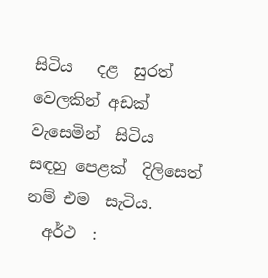සිටිය   දළ  සුරත්  වෙලකින් අඩක් වැසෙමින්  සිටිය  සඳහු පෙළක්  දිලිසෙත්  නම් එම  සැටිය.
  අර්ථ  :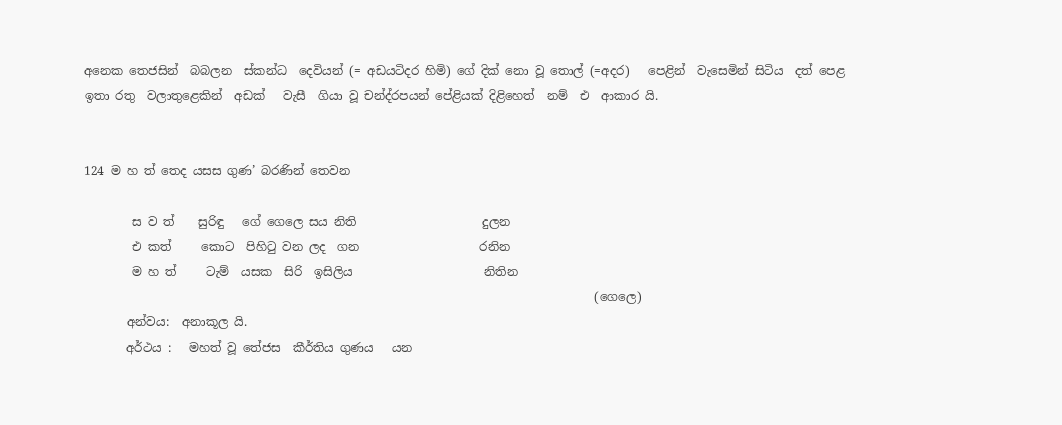අනෙක තෙජසින්  බබලන  ස්කන්ධ  ‍දෙවියන් (= අඩයටිදර හිමි) ගේ දික් නො වූ තොල් (=අදර)   පෙළින්  වැසෙමින් සිටිය  දත් පෙළ  ඉතා රතු  වලාතුළෙකින්  අඩක්   වැසී  ගියා වූ චන්ද්රපයන් පේළියක් දිළිහෙත්  නම්  එ  ආකාර යි.


124 ම හ ත් තෙද යසස ගුණ’ බරණින් තෙවන

        ස ව ත්    සුරිඳු   ගේ ගෙලෙ සය නිති                     දුලන
        එ කත්     ‍කොට  පිහිටු වන ලද  ගන                    රනින
        ම හ ත්     ටැම්  යසක  සිරි  ඉසිලිය                      නිතින
                                                                                     (ගෙලෙ)
       අන්වය:  අනාකූල යි.
       අර්ථය :   මහත් වූ තේජස  කීර්තිය ගුණය   යන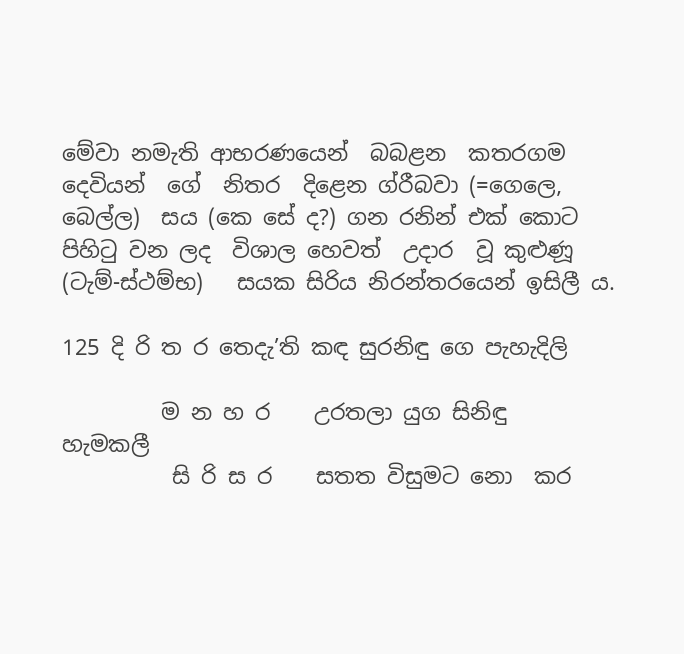මේවා නමැති ආභරණයෙන්  බබළන  කතරගම දෙවි‍යන්  ගේ  නිතර  දිළෙන ග්රීබවා (=ගෙලෙ, බෙල්ල)  සය (කෙ සේ ද?) ගන රනින් එක් කොට පිහිටු වන ලද  විශාල හෙවත්  උදාර  වූ කුළුණූ  (ටැම්-ස්ථම්භ)   සයක සිරිය නිරන්තරයෙන් ඉසිලී ය.

125 දි රි ත ර තෙදැ’ති කඳ සුරනිඳු ගෙ පැහැදිලි

         ම න හ ර    උරතලා යුග සිනිඳු                     හැමකලී
          සි රි ස ර    සතත විසුමට නො  කර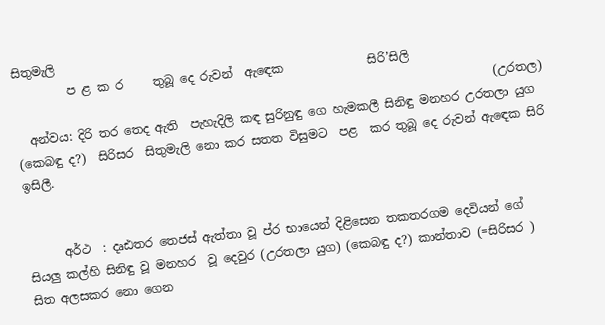සිතුමැලි
         ප ළ ක ර     තුබූ දෙ රුවන්  ඇඳෙක              සිරි’සිලි
                                                                                (උරතල)
  අන්වය: දිරි තර තෙද ඇති  පැහැදිලි කඳ සුරිනුඳු ගෙ හැමකලී සිනිඳු මනහර උරතලා යුග (කෙබඳු ද?)  සිරිසර  සිතුමැලි නො කර සතත විසුමට  පළ  කර තුබූ දෙ රුවන් ඇ‍ඳෙක සිරි ඉසිලී.


      අර්ථ  : දෘඪතර තෙජස් ඇත්තා වූ ප්ර භායෙන් දිළිසෙන තකතරගම දෙවියන් ගේ සියලු කල්හි සිනිඳු වූ මනහර  වූ දෙවුර (උරතලා යුග) (කෙබඳු ද?) කාන්තාව (=සිරිසර ) සිත අලසකර නො ගෙන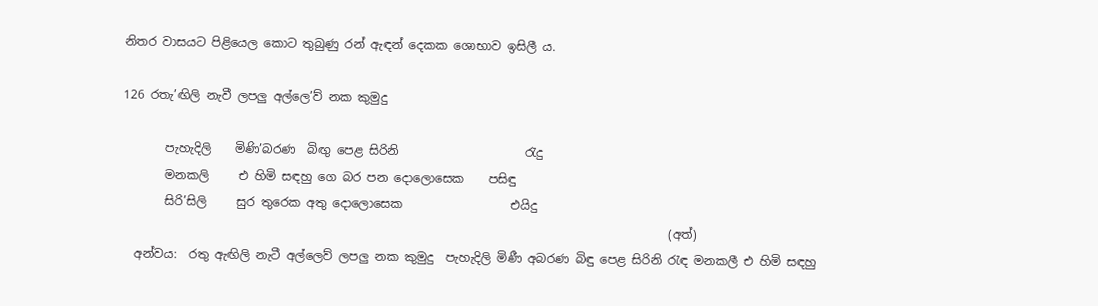නිතර වාසයට පිළියෙල කොට තුබුණු රන් ඇඳන් දෙකක ශොභාව ඉසිලී ය.

126 රතැ’ඟිලි නැවී ලපලු අල්ලෙ’ව් නක කුමුදු

       පැහැදිලි    මිණි’බරණ  බිඟු පෙළ සිරිනි                     රැදු
       මනකලි     එ හිමි සඳහු ගෙ බර පන දෙ‍ාලොසෙක    පසිඳු
       සිරි’සිලි     සුර තුරෙක අතු දොලොසෙක                  එයිදු
                                                                                           (අත්)
  අන්වය:  රතු ඇඟිලි නැටී අල්ලෙව් ලපලු නක කුමුදු  පැහැදිලි මිණී අබරණ බිඳු පෙළ සිරිනි රැඳ මනකලී එ හිමි සඳහු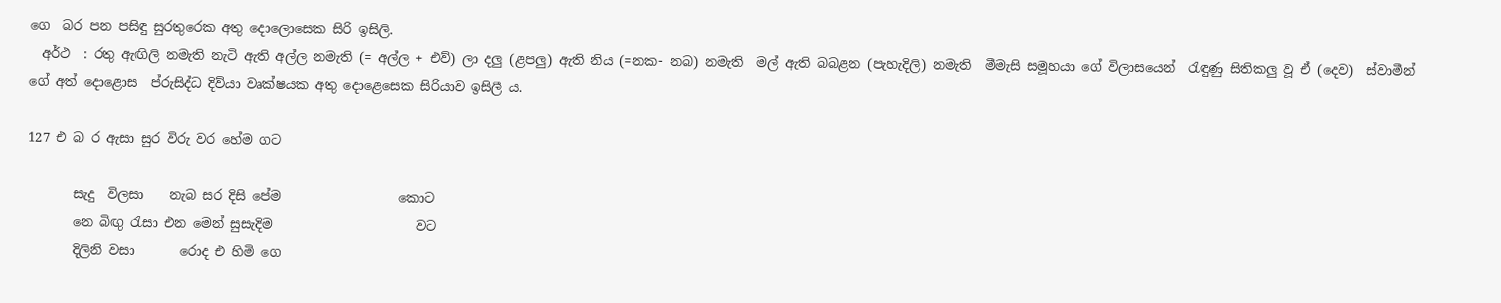ගෙ  බර පන පසිඳු සුරතුරෙක අතු දොලොසෙක සිරි ඉසිලි.
  අර්ථ  : රතු ඇඟිලි නමැති නැටි ඇති අල්ල නමැති (= අල්ල + එව්) ලා දලු (ළපලු) ඇති නිය (=නක- නබ) නමැති  මල් ඇති බබළන (පැහැදිලි) නමැති  මීමැසි සමූහයා ගේ විලාසයෙන්  රැඳුණු සිතිකලු වූ ඒ (දෙව)  ස්වාමීන් ගේ අත් දොළොස  ප්රුසිද්ධ දිව්යා වෘක්ෂයක අතු දොළෙසෙක සිරියාව ඉසිලී ය.

127 එ බ ර ඇසා සුර විරු වර හේම ගට

       සැදු  විලසා    නැබ සර දිසි පේම                  කොට‍
       නෙ බිඟු රැසා එන මෙන් සුසැදිම                      වට
       දිලිනි වසා       රොද එ හිමි ගෙ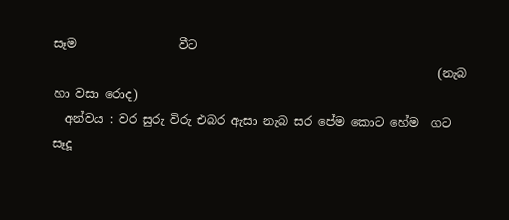සෑම                 වීට
                                                                (නැබ හා වසා රොද)
  අන්වය : වර සුරු විරු එබර ඇසා නැබ සර පේම කොට හේම  ගට සෑදූ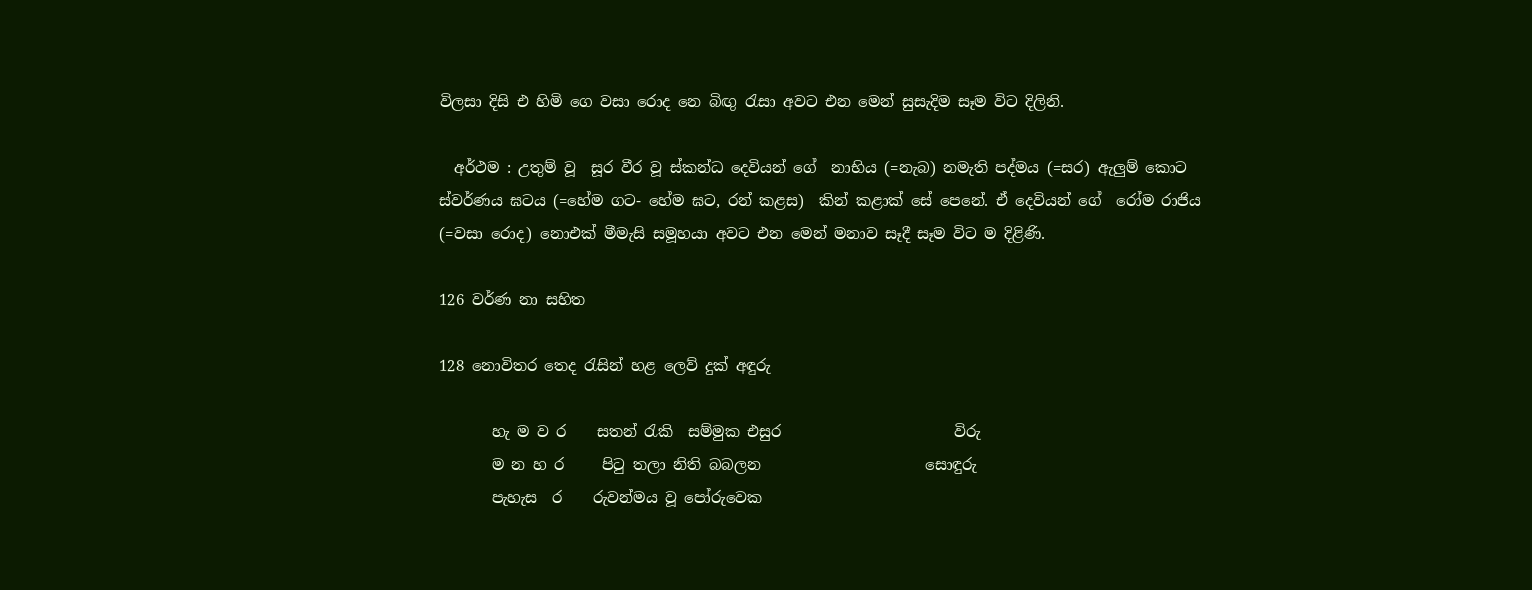විලසා දිසි එ හිමි ගෙ වසා රොද නෙ බිඟු රැසා අවට එන මෙන් සුසැදිම සෑම විට දිලිනි.

  අර්ථම : උතුම් වූ  සූර වීර වූ ස්කන්ධ දෙවියන් ගේ  නාභිය (=නැබ) නමැති පද්මය (=සර) ඇලුම් කොට ස්වර්ණය ඝටය (=හේම ගට- හේම ඝට, රන් කළස)  කින් කළාක් සේ පෙනේ. ඒ දෙවියන් ගේ  රෝම රාජිය (=වසා රොද) නොඑක් මීමැසි සමූහයා අවට එන මෙන් මනාව සෑදී සෑම විට ම දිළිණි.

126 වර්ණ නා සහිත

128 නොවිතර තෙද රැසින් හළ ලෙව් දුක් අඳුරු

       හැ ම ව ර    සතන් රැකි  සම්මුක එසුර                       විරු
       ම න හ ර     පිටු තලා නිති බබලන                      සොඳුරු
       පැහැස  ර    රුවන්මය වූ පෝරුවෙක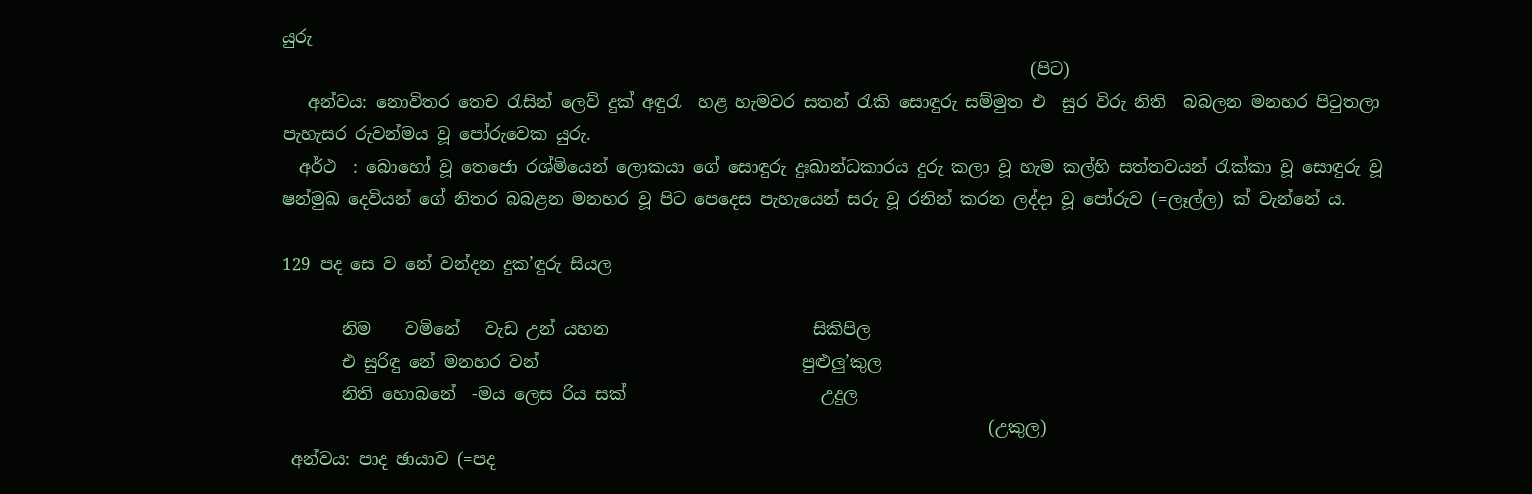යුරු
                                                                                        (පිට)
   අන්වය: නොවිතර තෙච රැසින් ලෙව් දුක් අඳුරැ  හළ හැමවර සතන් රැකි සොඳුරු සම්මුත එ  සුර විරු නිති  බබලන මනහර පිටුතලා‍ පැහැසර රුවන්මය වූ පෝරුවෙක යුරු.
  අර්ථ  : බොහෝ වූ තෙජො රශ්මියෙන් ලොකයා ගේ සොඳුරු දුඃඛාන්ධකාරය දුරු කලා වූ හැම කල්හි සත්තවයන් රැක්කා වූ සොඳුරු වූ  ෂන්මුඛ දෙවියන් ගේ නිතර බබළන මනහර වූ පිට පෙදෙස පැහැයෙන් සරු වූ රනින් කරන ලද්දා වූ පෝරුව (=ලෑල්ල) ක් වැන්නේ ය.

129 පද සෙ ව නේ වන්දන දුක’ඳුරු සියල

       නිම    වමිනේ   වැඩ උන් යහන                        සිකිපිල
       එ සුරිඳු නේ මනහර වන්                               පුළුලු’කුල
       නිති හොබනේ  -මය ලෙස රිය සක්                       උදුල
                                                                                   (උකුල)
 අන්වය: පාද ඡායාව (=පද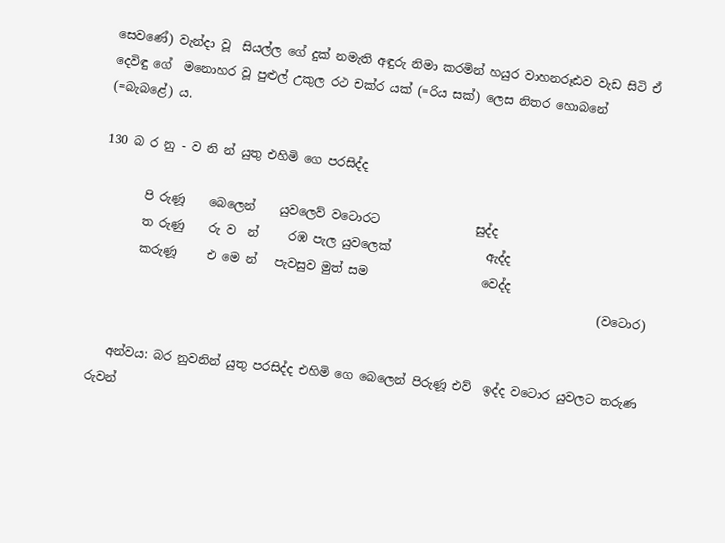සෙවණේ) වැන්දා වූ  සියල්ල ගේ දුක් නමැති අඳුරු නිමා කරමින් හයුර වාහනරූඪව වැඩ සිටි ඒ දෙවිඳු ගේ  මනොහර වූ පුළුල් උකුල රථ චක්ර යක් (=රිය සක්) ලෙස නිතර හොබනේ (=බැබළේ) ය.

130 බ ර නු - ව නි න් යුතු එහිමි ගෙ පරසිද්ද

       පි රුණූ    බෙලෙන්    යුවලෙව් වටොර‍ට                සුද්ද
       ත රුණු    රු ව  න්     රඹ පැල යුවලෙක්                ඇද්ද
       කරුණූ     එ මෙ න්   පැවසුව මුත් සම                   වෙද්ද
                                                                                    (වටොර)


   අන්වය: බර නුවනින් යුතු පරසිද්ද එහිමි ගෙ බෙලෙන් පිරුණූ එව්  ඉද්ද වටොර යුවලට තරුණ රුවන්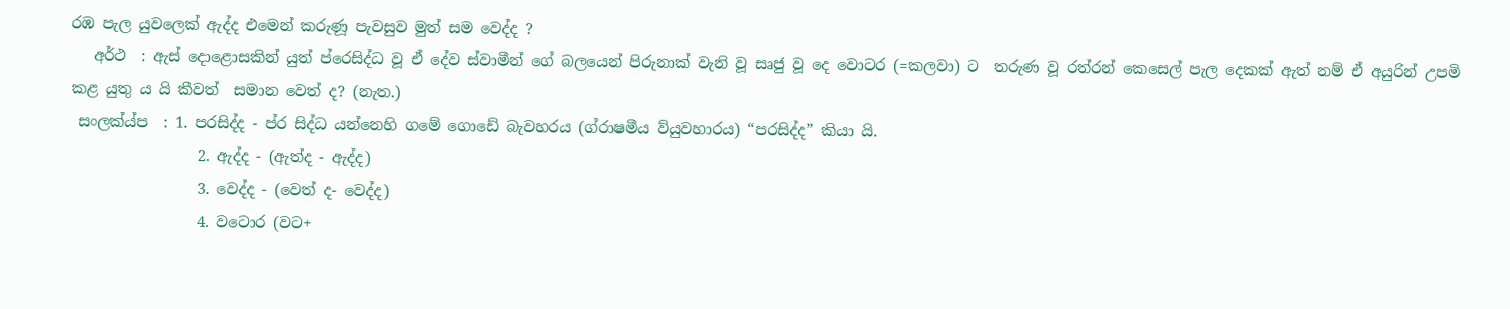රඹ පැල යුවලෙක් ඇද්ද එමෙන් කරුණූ පැවසුව මුත් සම වෙද්ද ?
   අර්ථ  : ඇස් දොළොසකින් යුත් ප්රෙසිද්ධ වූ ඒ දේව ස්වාමීන් ගේ බලයෙන් පිරුනාක් වැනි වූ සෘජු වූ දෙ වොටර (=කලවා) ට  තරුණ වූ රත්රන් කෙසෙල් පැල දෙකක් ඇත් නම් ඒ අයුරින් උපමි කළ යුතු ය යි කීවත්  සමාන වෙත් ද? (නැත.)
 සංලක්ය්ප  : 1. පරසිද්ද - ප්ර සිද්ධ යන්නෙහි ගමේ ගොඩේ බැවහරය (ග්රාෂමීය ව්යුවහාරය) “පරසිද්ද” කියා යි.
                 2. ඇද්ද - (ඇත්ද - ඇද්ද)
                 3. වෙද්ද - (වෙත් ද- වෙද්ද)
                 4. වටොර (වට+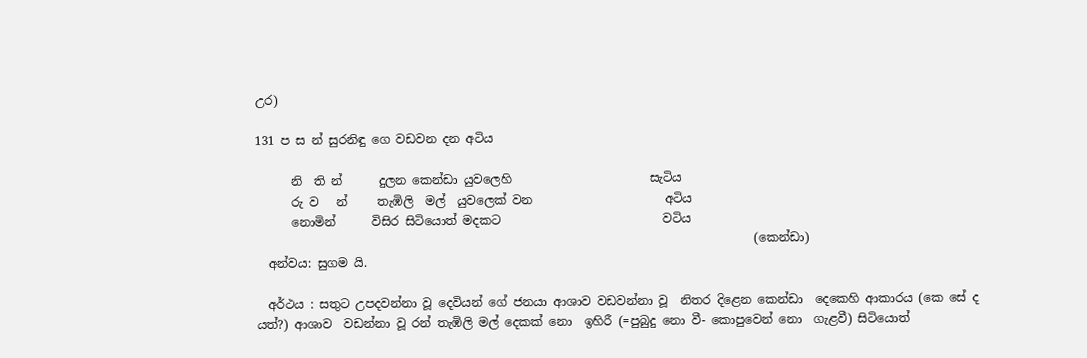උර)

131 ප ස න් සුරනිඳු ගෙ වඩවන දන අටිය

      නි  ති න්      දුලන කෙන්ඩා යුවලෙහි                       සැටිය
      රු ව   න්     තැඹිලි  මල්  යුවලෙක් වන                      අටිය
      නොමින්      විසිර සිටියොත් මදකට                           වටිය
                                                                                   (කෙන්ඩා)
  අන්වය: සුගම යි.

  අර්ථය : සතුට උපදවන්නා වූ දෙවියන් ගේ ජනයා ආශාව වඩවන්නා වූ  නිතර දිළෙන කෙන්ඩා  දෙකෙහි ආකාරය (කෙ සේ ද යත්?) ආශාව  වඩන්නා වූ රන් තැඹිලි මල් දෙකක් නො  ඉහිරී (=පුබුදු නො වී- කොපුවෙන් නෙ‍ා  ගැළවී) සිටියොත්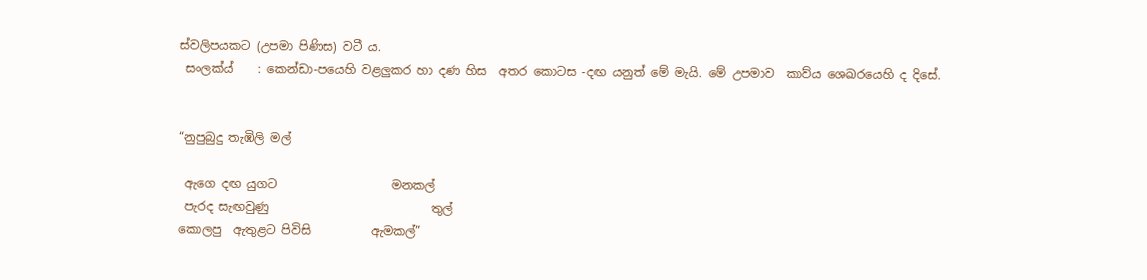ස්වලිපයකට (උපමා පිණිස) වටී ය.
 සංලක්ය්    : කෙන්ඩා-පයෙහි වළලුකර හා දණ හිස  අතර කොටස -දඟ යනුත් මේ මැයි. මේ උපමාව  කාව්ය ශෙඛරයෙහි ද දිසේ.


“නුපුබුදු තැඹිලි මල්

 ඇගෙ දඟ යුගට                   මනකල්
 පැරද සැඟවුණු                           තුල්
කොලපු  ඇතුළට පිවිසි          ඇමකල්”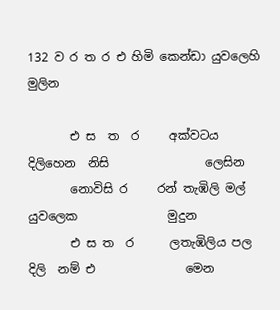132 ව ර ත ර එ හිමි කෙන්ඩ‍ා යුවලෙහි මුලින

       එ ස  ත  ර     අක්වටය දිලිහෙන  නිසි                ලෙසින
       නොවිසි ර     රන් තැඹිලි මල්   යුවලෙක               මුදුන
       එ ස ත  ර      ලතැඹිලිය පල  දිලි  නම් එ               මෙන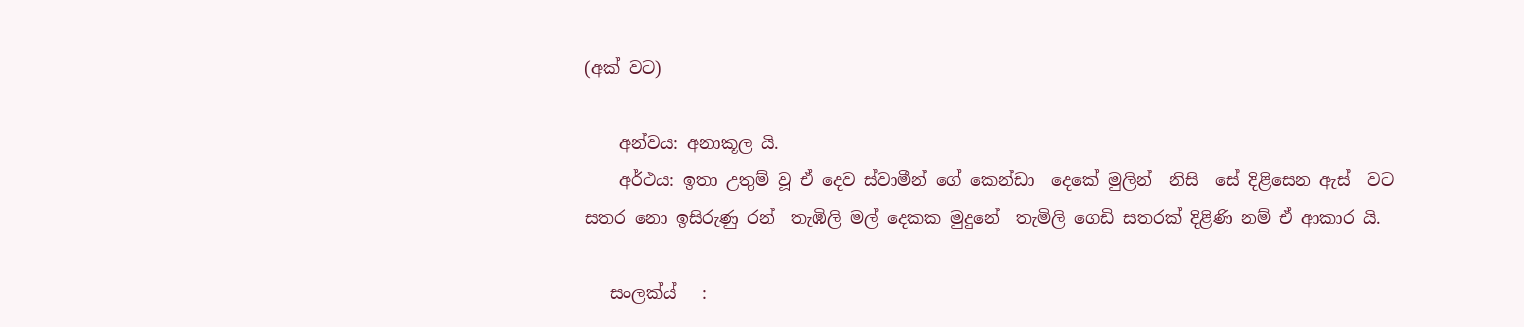(අක් වට)

    අන්වය: අනාකූල යි.
    අර්ථය: ඉතා උතුම් වූ ඒ දෙව ස්වාමීන් ගේ කෙන්ඩා  දෙකේ මුලින්  නිසි  සේ දිළිසෙන ඇස්  වට සතර නො ඉසිරුණු රන්  තැඹිලි මල් දෙකක මුදුනේ  තැමිලි ගෙඩි සතරක් දිළිණි නම් ඒ ආකාර යි.

   සංලක්ය්   :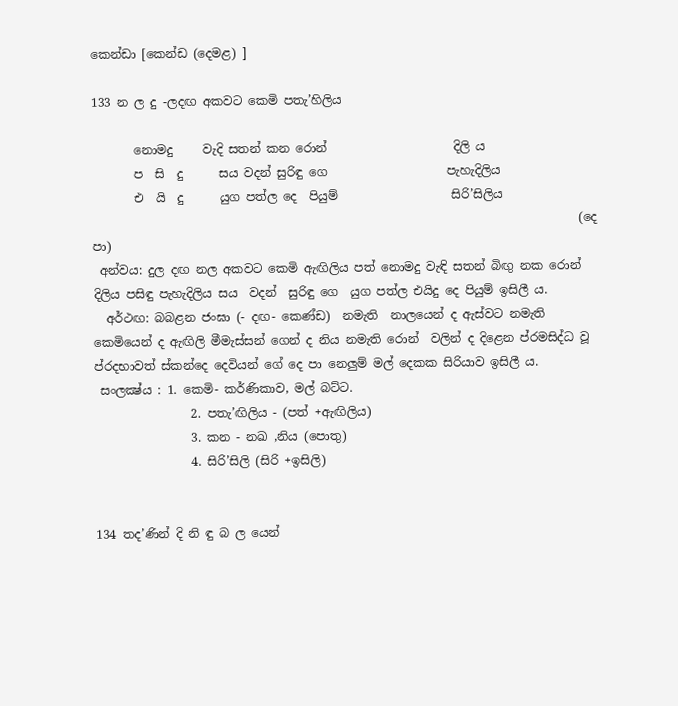කෙන්ඩා [කෙන්ඩ (දෙමළ) ]

133 න ල දු -ලදඟ අකවට කෙමි පතැ’හිලිය

       නොමදු     වැදි සතන් කන රොන්                     දිලි ය
       ප  සි  දු      සය වදන් සුරිඳු ගෙ                    පැහැදිලිය
       එ  යි  දු      යුග පත්ල දෙ  පියුම්                   සිරි’සිලිය
                                                                                 (දෙ පා)
 අන්වය: දුල දඟ නල අකවට කෙමි ඇඟිලිය පත් නොමදු වැඳි සතන් බිඟු නක රොන් දිලිය පසිඳු පැහැදිලිය සය  වදන්  සුරිඳු ගෙ  යුග පත්ල එයිදු දෙ පියුම් ඉසිලී ය.
  අර්ථඟ: බබළන ජංඝා (- දඟ- කෙණ්ඩ)  නමැති  නාලයෙන් ද ඇස්වට නමැති කෙමියෙන් ද ඇඟිලි මීමැස්සන් ගෙන් ද නිය නමැති රොන්  වලින් ද දිළෙන ප්රමසිද්ධ වූ ප්රදභාවත් ස්කන්දෙ දෙවියන් ගේ දෙ පා නෙලුම් මල් දෙකක සිරියාව ඉසිලී ය.
 සංලක්‍ෂ්ය : 1. කෙමි- කර්ණිකාව, මල් බට්ට.
                2. පතැ’ඟිලිය - (පත් +ඇඟිලිය)
                3. කන - නඛ ,නිය (පොතු)
                4. සිරි’සිලි (සිරි +ඉසිලි)


134 තද’ණින් දි නි ඳු බ ල යෙන්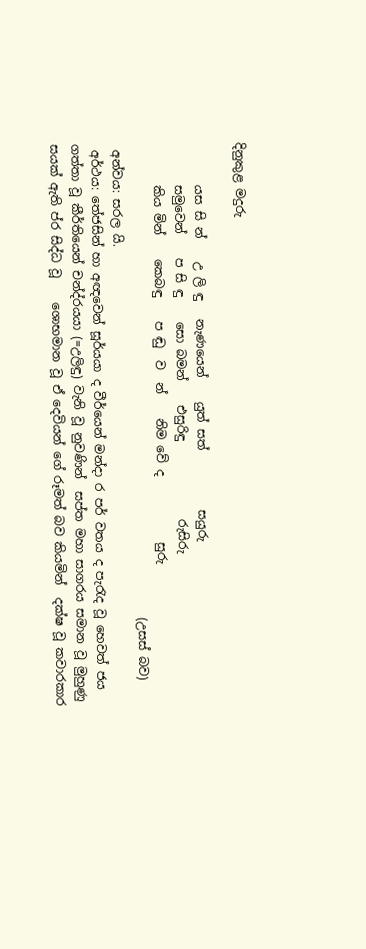දිනුකුළ මදුරු

       යස සි න්    උ ලි ඳු   නැණයෙන්    යුත් සත්          සයුරු
       සමුවෙන්    ප සි ඳු    සො බමන්    එසුරිඳු             රුසිරු
       කිය මින්    කෙබඳු    ප ඬු  ව  න්    නිම වේ ද           සුරු
                                                                               (උසස් බව)
 අන්වය: සරල යි.
 අර්ථය: තේජසින් හා අඥවෙන් සූර්යය‍ා ද වීර්යෙන් ම‍න්දා ර පර් වතය ද පැරැද වූ හෙවත් ජය  ගත්තා වූ කීර්තියෙන් චන්ද්රයයා (=උලිඳු) වැනි වූ නුවණින්  සප්ත මහා සාගරය සම‍ාන වූ මුහුණු සයක් ඇති ප්ර සිද්ධ වූ    ශොභමාන වූ ඒ දෙවියන් ගේ රූමත් බව කියමින්  දක්ෂ වූ කවාරකාර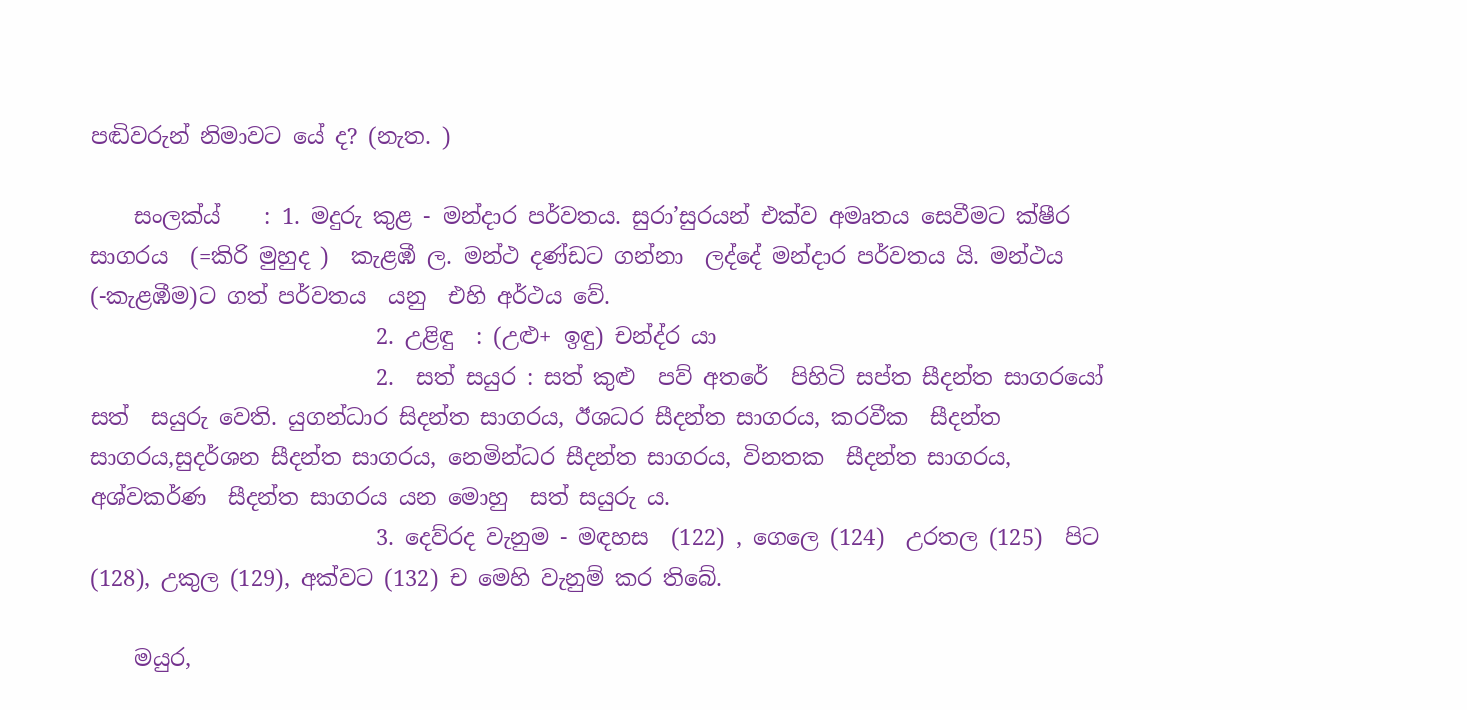පඬිවරුන් නිමාවට යේ ද? (නැත. )

    සංලක්ය්    : 1. මදුරු කුළ - ම‍න්දා‍ර පර්වතය. සුරා’සුරයන් එක්ව අමෘතය සෙවීමට ක්ෂීර සාගරය  (=කිරි මුහුද )  කැළඹී ල. මන්ථ දණ්ඩට ගන්නා  ලද්දේ මන්දාර පර්වතය යි. මන්ථය (-කැළඹීම)ට ගත් පර්වතය  යනු  එහි අර්ථය වේ.
                          2. උළිඳු  : (උළු+ ඉඳු) චන්ද්ර යා
                          2.  සත් සයුර : සත් කුළු  පව් අතරේ  පිහිටි සප්ත සීදන්ත සාගරයෝ  සත්  සයුරු වෙති. යුගන්ධාර සිදන්ත සාගරය, ඊශධර සීදන්ත සාගරය, කරවීක  සීදන්ත සාගරය,සුදර්ශන සීදන්ත සාගරය, නෙමින්ධර සීදන්ත සාගරය, විනතක  සීදන්ත සාගරය, අශ්වකර්ණ  සීදන්ත සාගරය යන මොහු  සත් සයුරු ය.
                          3. දෙව්රද වැනුම - මඳහස  (122) , ගෙලෙ (124)  උරතල (125)  පිට (128), උකුල (129), අක්වට (132) ච මෙහි වැනුම් කර තිබේ.

    මයුර,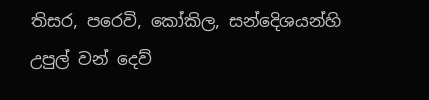තිසර, පරෙවි, කෝකිල, සන්දෙිශයන්හි  උපුල් වන් දෙව්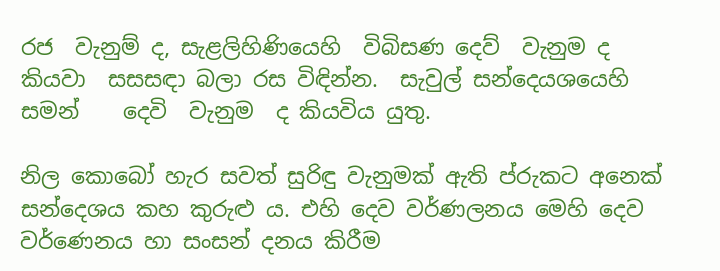රජ  වැනුම් ද, සැළලිහිණියෙහි  විබිසණ දෙව්  වැනුම ද කියවා  සසසඳා බලා රස විඳින්න.  සැවුල් සන්දෙයශයෙහි සමන් ‍   දෙවි  වැනුම  ද කියවිය යුතු.

නිල කොබෝ හැර සවත් සුරිඳු වැනුමක් ඇති ප්රුකට අනෙක් සන්දෙශය කහ කුරුළු ය. එහි දෙව වර්ණලනය මෙහි දෙව වර්ණෙනය හා සංසන් දනය කිරීම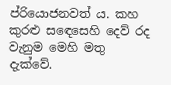ප්රියොජනවත් ය. කහ කුරළු ස‍ඳෙසෙහි දෙව් රද වැනුම මෙහි මතු දැක්වේ.